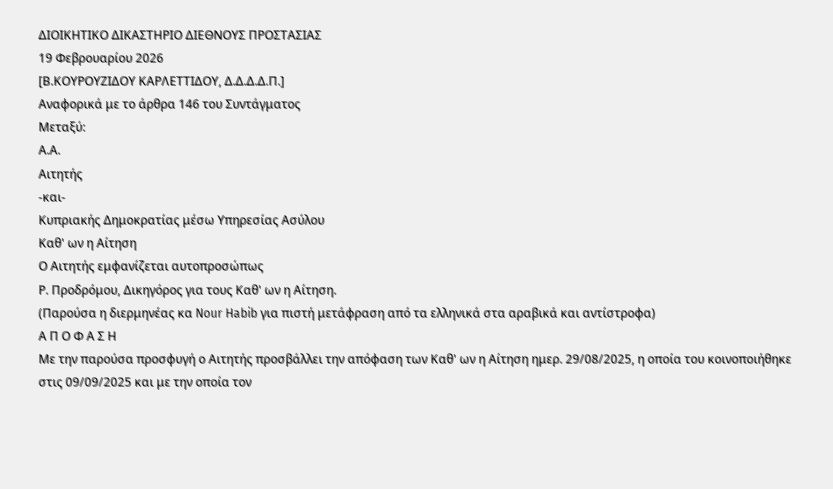ΔΙΟΙΚΗΤΙΚΟ ΔΙΚΑΣΤΗΡΙΟ ΔΙΕΘΝΟΥΣ ΠΡΟΣΤΑΣΙΑΣ
19 Φεβρουαρίου 2026
[Β.ΚΟΥΡΟΥΖΙΔΟΥ ΚΑΡΛΕΤΤΙΔΟΥ, Δ.Δ.Δ.Δ.Π.]
Αναφορικά με το άρθρα 146 του Συντάγματος
Μεταξύ:
Α.Α.
Αιτητής
-και-
Κυπριακής Δημοκρατίας μέσω Υπηρεσίας Ασύλου
Καθ' ων η Αίτηση
Ο Αιτητής εμφανίζεται αυτοπροσώπως
Ρ. Προδρόμου, Δικηγόρος για τους Καθ' ων η Αίτηση.
(Παρούσα η διερμηνέας κα Nour Habib για πιστή μετάφραση από τα ελληνικά στα αραβικά και αντίστροφα)
Α Π Ο Φ Α Σ Η
Με την παρούσα προσφυγή ο Αιτητής προσβάλλει την απόφαση των Καθ' ων η Αίτηση ημερ. 29/08/2025, η οποία του κοινοποιήθηκε στις 09/09/2025 και με την οποία τον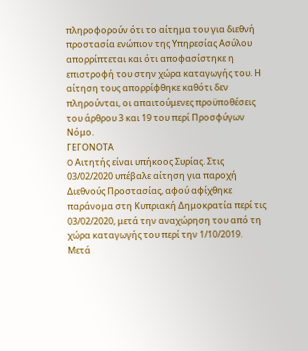πληροφορούν ότι το αίτημα του για διεθνή προστασία ενώπιον της Υπηρεσίας Ασύλου απορρίπτεται και ότι αποφασίστηκε η επιστροφή του στην χώρα καταγωγής του. Η αίτηση τους απορρίφθηκε καθότι δεν πληρούνται, οι απαιτούμενες προϋποθέσεις του άρθρου 3 και 19 του περί Προσφύγων Νόμο.
ΓΕΓΟΝΟΤΑ
O Αιτητής είναι υπήκοος Συρίας. Στις 03/02/2020 υπέβαλε αίτηση για παροχή Διεθνούς Προστασίας, αφού αφίχθηκε παράνομα στη Κυπριακή Δημοκρατία περί τις 03/02/2020, μετά την αναχώρηση του από τη χώρα καταγωγής του περί την 1/10/2019.
Μετά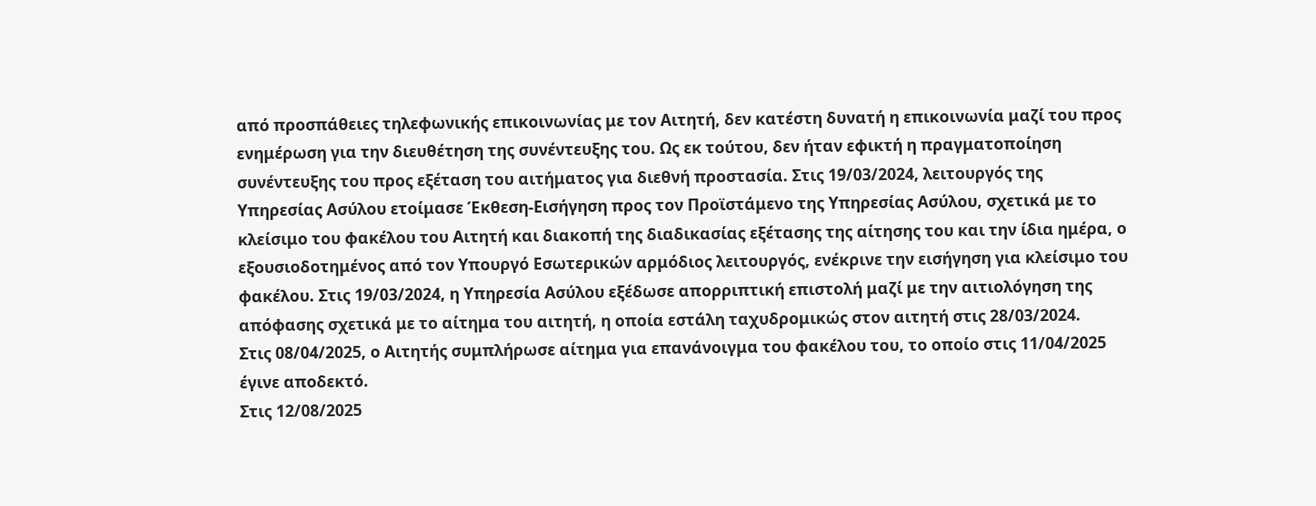από προσπάθειες τηλεφωνικής επικοινωνίας με τον Αιτητή, δεν κατέστη δυνατή η επικοινωνία μαζί του προς ενημέρωση για την διευθέτηση της συνέντευξης του. Ως εκ τούτου, δεν ήταν εφικτή η πραγματοποίηση συνέντευξης του προς εξέταση του αιτήματος για διεθνή προστασία. Στις 19/03/2024, λειτουργός της Υπηρεσίας Ασύλου ετοίμασε Έκθεση-Εισήγηση προς τον Προϊστάμενο της Υπηρεσίας Ασύλου, σχετικά με το κλείσιμο του φακέλου του Αιτητή και διακοπή της διαδικασίας εξέτασης της αίτησης του και την ίδια ημέρα, ο εξουσιοδοτημένος από τον Υπουργό Εσωτερικών αρμόδιος λειτουργός, ενέκρινε την εισήγηση για κλείσιμο του φακέλου. Στις 19/03/2024, η Υπηρεσία Ασύλου εξέδωσε απορριπτική επιστολή μαζί με την αιτιολόγηση της απόφασης σχετικά με το αίτημα του αιτητή, η οποία εστάλη ταχυδρομικώς στον αιτητή στις 28/03/2024.
Στις 08/04/2025, ο Αιτητής συμπλήρωσε αίτημα για επανάνοιγμα του φακέλου του, το οποίο στις 11/04/2025 έγινε αποδεκτό.
Στις 12/08/2025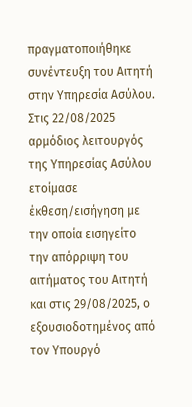πραγματοποιήθηκε συνέντευξη του Αιτητή στην Υπηρεσία Ασύλου. Στις 22/08/2025 αρμόδιος λειτουργός της Υπηρεσίας Ασύλου ετοίμασε έκθεση/εισήγηση με την οποία εισηγείτο την απόρριψη του αιτήματος του Αιτητή και στις 29/08/2025, ο εξουσιοδοτημένος από τον Υπουργό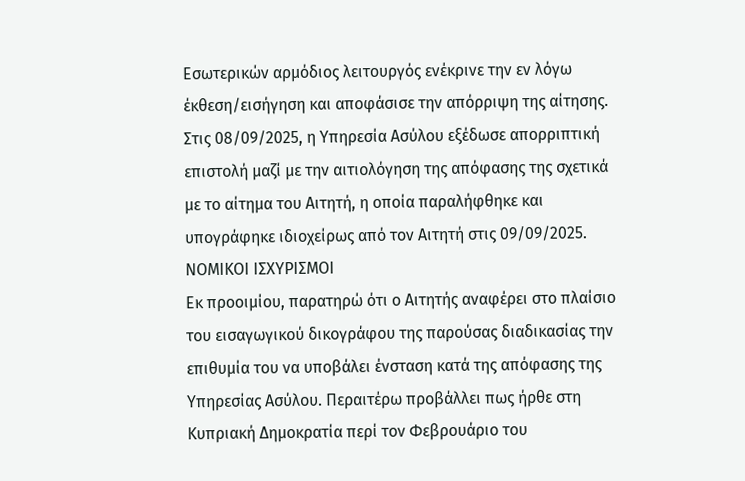Εσωτερικών αρμόδιος λειτουργός ενέκρινε την εν λόγω έκθεση/εισήγηση και αποφάσισε την απόρριψη της αίτησης. Στις 08/09/2025, η Υπηρεσία Ασύλου εξέδωσε απορριπτική επιστολή μαζί με την αιτιολόγηση της απόφασης της σχετικά με το αίτημα του Αιτητή, η οποία παραλήφθηκε και υπογράφηκε ιδιοχείρως από τον Αιτητή στις 09/09/2025.
ΝΟΜΙΚΟΙ ΙΣΧΥΡΙΣΜΟΙ
Εκ προοιμίου, παρατηρώ ότι ο Αιτητής αναφέρει στο πλαίσιο του εισαγωγικού δικογράφου της παρούσας διαδικασίας την επιθυμία του να υποβάλει ένσταση κατά της απόφασης της Υπηρεσίας Ασύλου. Περαιτέρω προβάλλει πως ήρθε στη Κυπριακή Δημοκρατία περί τον Φεβρουάριο του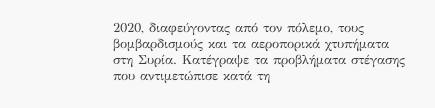2020, διαφεύγοντας από τον πόλεμο, τους βομβαρδισμούς και τα αεροπορικά χτυπήματα στη Συρία. Κατέγραψε τα προβλήματα στέγασης που αντιμετώπισε κατά τη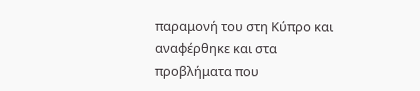παραμονή του στη Κύπρο και αναφέρθηκε και στα προβλήματα που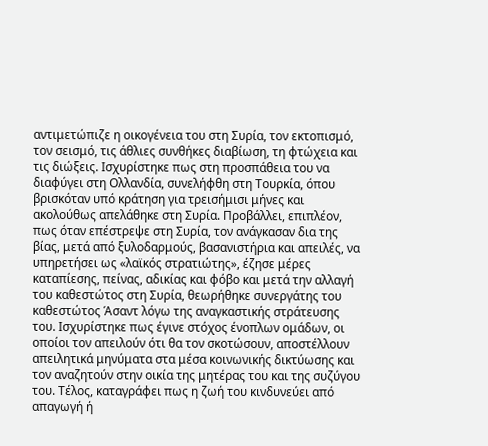αντιμετώπιζε η οικογένεια του στη Συρία, τον εκτοπισμό, τον σεισμό, τις άθλιες συνθήκες διαβίωση, τη φτώχεια και τις διώξεις. Ισχυρίστηκε πως στη προσπάθεια του να διαφύγει στη Ολλανδία, συνελήφθη στη Τουρκία, όπου βρισκόταν υπό κράτηση για τρεισήμισι μήνες και ακολούθως απελάθηκε στη Συρία. Προβάλλει, επιπλέον, πως όταν επέστρεψε στη Συρία, τον ανάγκασαν δια της βίας, μετά από ξυλοδαρμούς, βασανιστήρια και απειλές, να υπηρετήσει ως «λαϊκός στρατιώτης», έζησε μέρες καταπίεσης, πείνας, αδικίας και φόβο και μετά την αλλαγή του καθεστώτος στη Συρία, θεωρήθηκε συνεργάτης του καθεστώτος Άσαντ λόγω της αναγκαστικής στράτευσης του. Ισχυρίστηκε πως έγινε στόχος ένοπλων ομάδων, οι οποίοι τον απειλούν ότι θα τον σκοτώσουν, αποστέλλουν απειλητικά μηνύματα στα μέσα κοινωνικής δικτύωσης και τον αναζητούν στην οικία της μητέρας του και της συζύγου του. Τέλος, καταγράφει πως η ζωή του κινδυνεύει από απαγωγή ή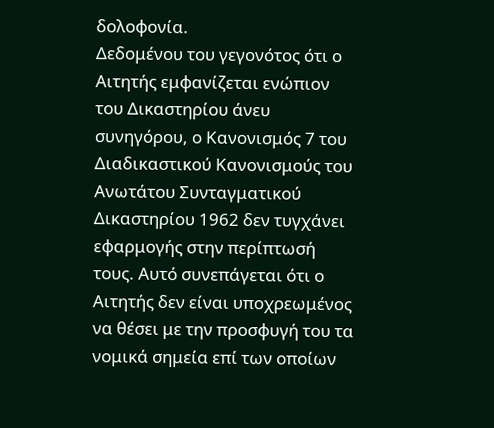δολοφονία.
Δεδομένου του γεγονότος ότι ο Αιτητής εμφανίζεται ενώπιον του Δικαστηρίου άνευ συνηγόρου, ο Κανονισμός 7 του Διαδικαστικού Κανονισμούς του Ανωτάτου Συνταγματικού Δικαστηρίου 1962 δεν τυγχάνει εφαρμογής στην περίπτωσή τους. Αυτό συνεπάγεται ότι ο Αιτητής δεν είναι υποχρεωμένος να θέσει με την προσφυγή του τα νομικά σημεία επί των οποίων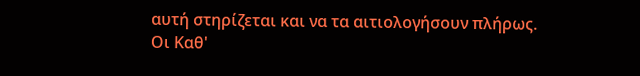αυτή στηρίζεται και να τα αιτιολογήσουν πλήρως.
Οι Καθ'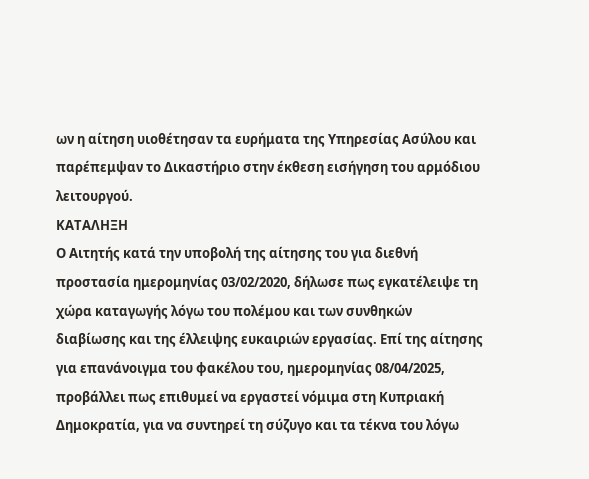ων η αίτηση υιοθέτησαν τα ευρήματα της Υπηρεσίας Ασύλου και παρέπεμψαν το Δικαστήριο στην έκθεση εισήγηση του αρμόδιου λειτουργού.
ΚΑΤΑΛΗΞΗ
Ο Αιτητής κατά την υποβολή της αίτησης του για διεθνή προστασία ημερομηνίας 03/02/2020, δήλωσε πως εγκατέλειψε τη χώρα καταγωγής λόγω του πολέμου και των συνθηκών διαβίωσης και της έλλειψης ευκαιριών εργασίας. Επί της αίτησης για επανάνοιγμα του φακέλου του, ημερομηνίας 08/04/2025, προβάλλει πως επιθυμεί να εργαστεί νόμιμα στη Κυπριακή Δημοκρατία, για να συντηρεί τη σύζυγο και τα τέκνα του λόγω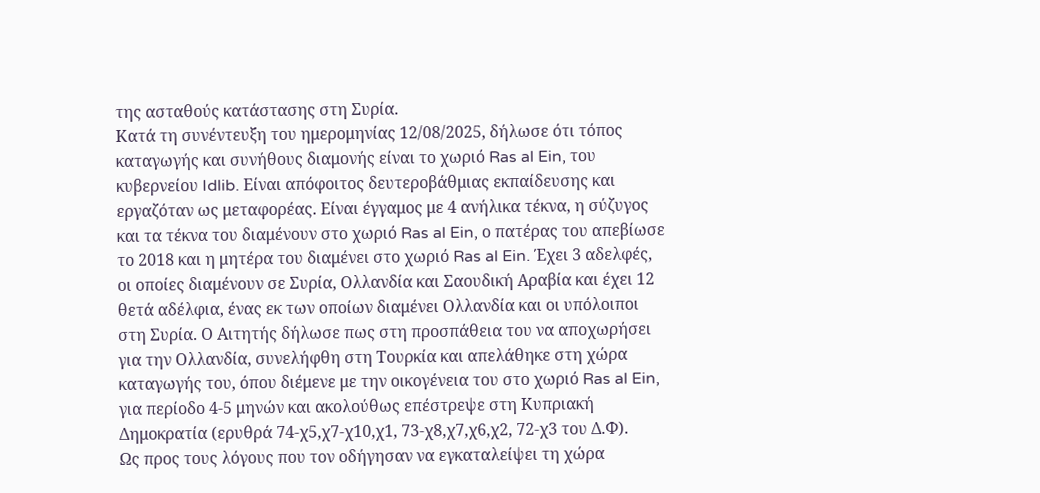της ασταθούς κατάστασης στη Συρία.
Κατά τη συνέντευξη του ημερομηνίας 12/08/2025, δήλωσε ότι τόπος καταγωγής και συνήθους διαμονής είναι το χωριό Ras al Ein, του κυβερνείου Idlib. Είναι απόφοιτος δευτεροβάθμιας εκπαίδευσης και εργαζόταν ως μεταφορέας. Είναι έγγαμος με 4 ανήλικα τέκνα, η σύζυγος και τα τέκνα του διαμένουν στο χωριό Ras al Ein, ο πατέρας του απεβίωσε το 2018 και η μητέρα του διαμένει στο χωριό Ras al Ein. Έχει 3 αδελφές, οι οποίες διαμένουν σε Συρία, Ολλανδία και Σαουδική Αραβία και έχει 12 θετά αδέλφια, ένας εκ των οποίων διαμένει Ολλανδία και οι υπόλοιποι στη Συρία. Ο Αιτητής δήλωσε πως στη προσπάθεια του να αποχωρήσει για την Ολλανδία, συνελήφθη στη Τουρκία και απελάθηκε στη χώρα καταγωγής του, όπου διέμενε με την οικογένεια του στο χωριό Ras al Ein, για περίοδο 4-5 μηνών και ακολούθως επέστρεψε στη Κυπριακή Δημοκρατία (ερυθρά 74-χ5,χ7-χ10,χ1, 73-χ8,χ7,χ6,χ2, 72-χ3 του Δ.Φ).
Ως προς τους λόγους που τον οδήγησαν να εγκαταλείψει τη χώρα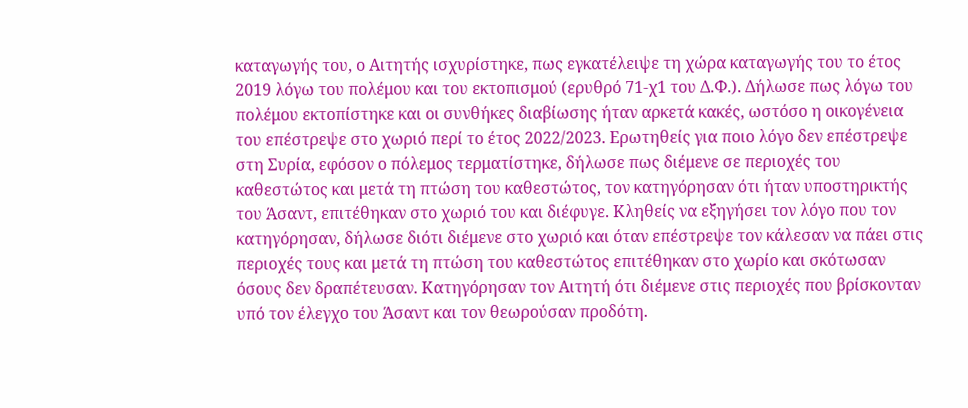καταγωγής του, ο Αιτητής ισχυρίστηκε, πως εγκατέλειψε τη χώρα καταγωγής του το έτος 2019 λόγω του πολέμου και του εκτοπισμού (ερυθρό 71-χ1 του Δ.Φ.). Δήλωσε πως λόγω του πολέμου εκτοπίστηκε και οι συνθήκες διαβίωσης ήταν αρκετά κακές, ωστόσο η οικογένεια του επέστρεψε στο χωριό περί το έτος 2022/2023. Ερωτηθείς για ποιο λόγο δεν επέστρεψε στη Συρία, εφόσον ο πόλεμος τερματίστηκε, δήλωσε πως διέμενε σε περιοχές του καθεστώτος και μετά τη πτώση του καθεστώτος, τον κατηγόρησαν ότι ήταν υποστηρικτής του Άσαντ, επιτέθηκαν στο χωριό του και διέφυγε. Κληθείς να εξηγήσει τον λόγο που τον κατηγόρησαν, δήλωσε διότι διέμενε στο χωριό και όταν επέστρεψε τον κάλεσαν να πάει στις περιοχές τους και μετά τη πτώση του καθεστώτος επιτέθηκαν στο χωρίο και σκότωσαν όσους δεν δραπέτευσαν. Κατηγόρησαν τον Αιτητή ότι διέμενε στις περιοχές που βρίσκονταν υπό τον έλεγχο του Άσαντ και τον θεωρούσαν προδότη.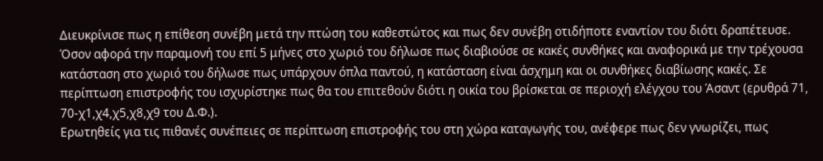Διευκρίνισε πως η επίθεση συνέβη μετά την πτώση του καθεστώτος και πως δεν συνέβη οτιδήποτε εναντίον του διότι δραπέτευσε. Όσον αφορά την παραμονή του επί 5 μήνες στο χωριό του δήλωσε πως διαβιούσε σε κακές συνθήκες και αναφορικά με την τρέχουσα κατάσταση στο χωριό του δήλωσε πως υπάρχουν όπλα παντού, η κατάσταση είναι άσχημη και οι συνθήκες διαβίωσης κακές. Σε περίπτωση επιστροφής του ισχυρίστηκε πως θα του επιτεθούν διότι η οικία του βρίσκεται σε περιοχή ελέγχου του Άσαντ (ερυθρά 71, 70-χ1,χ4,χ5,χ8,χ9 του Δ.Φ.).
Ερωτηθείς για τις πιθανές συνέπειες σε περίπτωση επιστροφής του στη χώρα καταγωγής του, ανέφερε πως δεν γνωρίζει, πως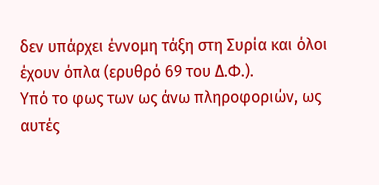δεν υπάρχει έννομη τάξη στη Συρία και όλοι έχουν όπλα (ερυθρό 69 του Δ.Φ.).
Υπό το φως των ως άνω πληροφοριών, ως αυτές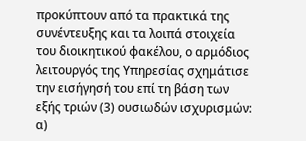προκύπτουν από τα πρακτικά της συνέντευξης και τα λοιπά στοιχεία του διοικητικού φακέλου, ο αρμόδιος λειτουργός της Υπηρεσίας σχημάτισε την εισήγησή του επί τη βάση των εξής τριών (3) ουσιωδών ισχυρισμών: α)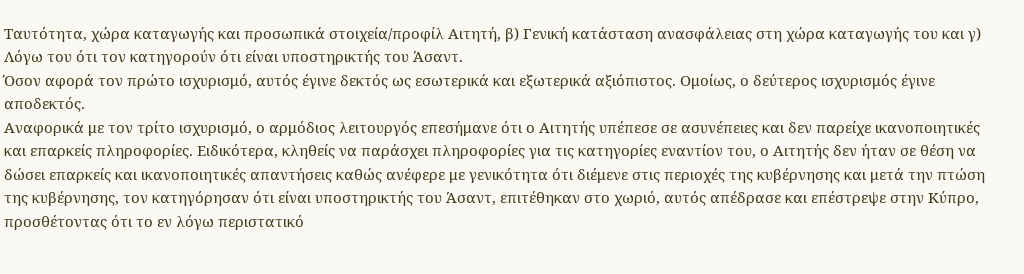Ταυτότητα, χώρα καταγωγής και προσωπικά στοιχεία/προφίλ Αιτητή, β) Γενική κατάσταση ανασφάλειας στη χώρα καταγωγής του και γ) Λόγω του ότι τον κατηγορούν ότι είναι υποστηρικτής του Άσαντ.
Όσον αφορά τον πρώτο ισχυρισμό, αυτός έγινε δεκτός ως εσωτερικά και εξωτερικά αξιόπιστος. Ομοίως, ο δεύτερος ισχυρισμός έγινε αποδεκτός.
Αναφορικά με τον τρίτο ισχυρισμό, ο αρμόδιος λειτουργός επεσήμανε ότι ο Αιτητής υπέπεσε σε ασυνέπειες και δεν παρείχε ικανοποιητικές και επαρκείς πληροφορίες. Ειδικότερα, κληθείς να παράσχει πληροφορίες για τις κατηγορίες εναντίον του, ο Αιτητής δεν ήταν σε θέση να δώσει επαρκείς και ικανοποιητικές απαντήσεις καθώς ανέφερε με γενικότητα ότι διέμενε στις περιοχές της κυβέρνησης και μετά την πτώση της κυβέρνησης, τον κατηγόρησαν ότι είναι υποστηρικτής του Άσαντ, επιτέθηκαν στο χωριό, αυτός απέδρασε και επέστρεψε στην Κύπρο, προσθέτοντας ότι το εν λόγω περιστατικό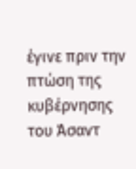έγινε πριν την πτώση της κυβέρνησης του Άσαντ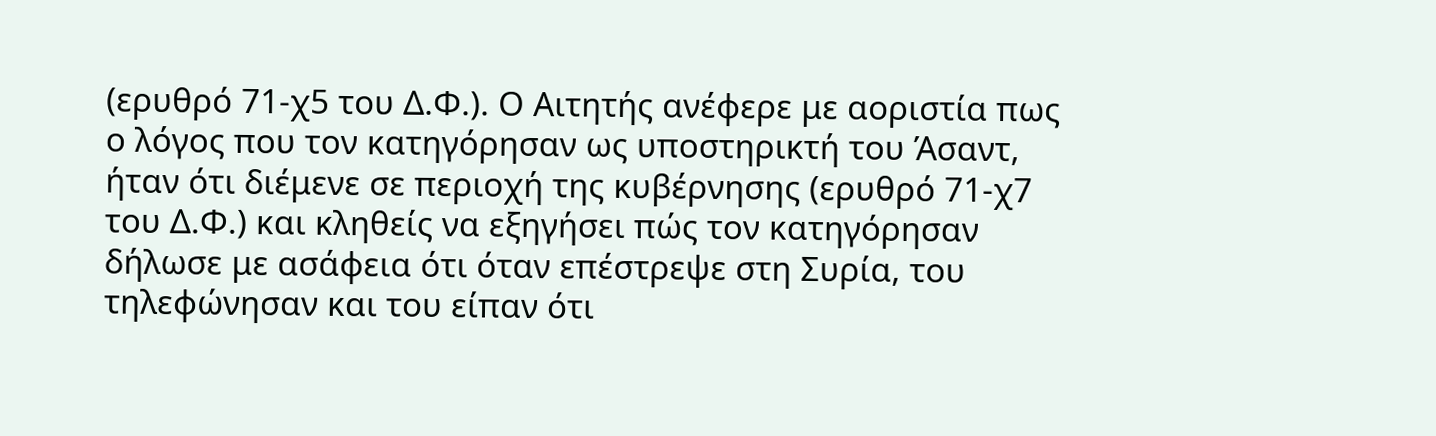(ερυθρό 71-χ5 του Δ.Φ.). Ο Αιτητής ανέφερε με αοριστία πως ο λόγος που τον κατηγόρησαν ως υποστηρικτή του Άσαντ, ήταν ότι διέμενε σε περιοχή της κυβέρνησης (ερυθρό 71-χ7 του Δ.Φ.) και κληθείς να εξηγήσει πώς τον κατηγόρησαν δήλωσε με ασάφεια ότι όταν επέστρεψε στη Συρία, του τηλεφώνησαν και του είπαν ότι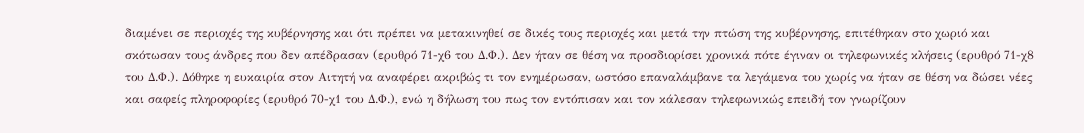διαμένει σε περιοχές της κυβέρνησης και ότι πρέπει να μετακινηθεί σε δικές τους περιοχές και μετά την πτώση της κυβέρνησης, επιτέθηκαν στο χωριό και σκότωσαν τους άνδρες που δεν απέδρασαν (ερυθρό 71-χ6 του Δ.Φ.). Δεν ήταν σε θέση να προσδιορίσει χρονικά πότε έγιναν οι τηλεφωνικές κλήσεις (ερυθρό 71-χ8 του Δ.Φ.). Δόθηκε η ευκαιρία στον Αιτητή να αναφέρει ακριβώς τι τον ενημέρωσαν, ωστόσο επαναλάμβανε τα λεγάμενα του χωρίς να ήταν σε θέση να δώσει νέες και σαφείς πληροφορίες (ερυθρό 70-χ1 του Δ.Φ.), ενώ η δήλωση του πως τον εντόπισαν και τον κάλεσαν τηλεφωνικώς επειδή τον γνωρίζουν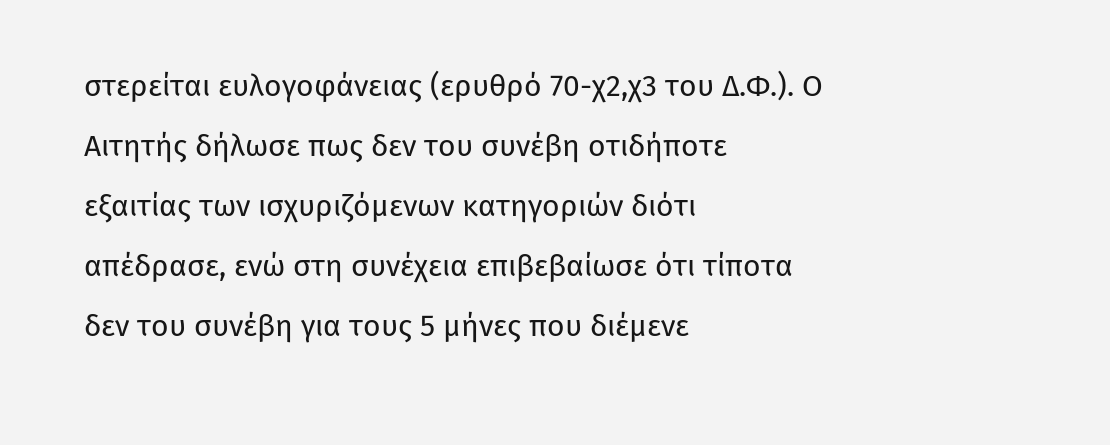στερείται ευλογοφάνειας (ερυθρό 70-χ2,χ3 του Δ.Φ.). Ο Αιτητής δήλωσε πως δεν του συνέβη οτιδήποτε εξαιτίας των ισχυριζόμενων κατηγοριών διότι απέδρασε, ενώ στη συνέχεια επιβεβαίωσε ότι τίποτα δεν του συνέβη για τους 5 μήνες που διέμενε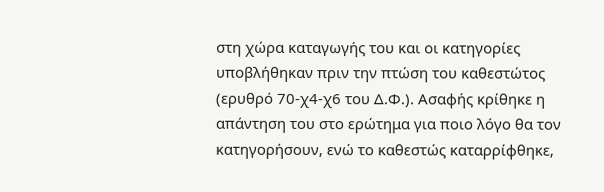στη χώρα καταγωγής του και οι κατηγορίες υποβλήθηκαν πριν την πτώση του καθεστώτος (ερυθρό 70-χ4-χ6 του Δ.Φ.). Ασαφής κρίθηκε η απάντηση του στο ερώτημα για ποιο λόγο θα τον κατηγορήσουν, ενώ το καθεστώς καταρρίφθηκε,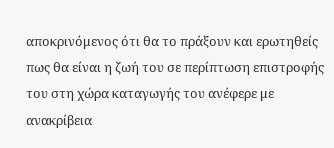αποκρινόμενος ότι θα το πράξουν και ερωτηθείς πως θα είναι η ζωή του σε περίπτωση επιστροφής του στη χώρα καταγωγής του ανέφερε με ανακρίβεια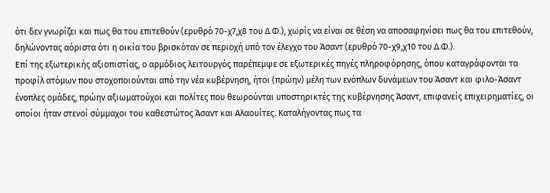ότι δεν γνωρίζει και πως θα του επιτεθούν (ερυθρό 70-χ7,χ8 του Δ.Φ.), χωρίς να είναι σε θέση να αποσαφηνίσει πως θα του επιτεθούν, δηλώνοντας αόριστα ότι η οικία του βρισκόταν σε περιοχή υπό τον έλεγχο του Άσαντ (ερυθρό 70-χ9,χ10 του Δ.Φ.).
Επί της εξωτερικής αξιοπιστίας, ο αρμόδιος λειτουργός παρέπεμψε σε εξωτερικές πηγές πληροφόρησης, όπου καταγράφονται τα προφίλ ατόμων που στοχοποιούνται από την νέα κυβέρνηση, ήτοι (πρώην) μέλη των ενόπλων δυνάμεων του Άσαντ και φιλο-Άσαντ ένοπλες ομάδες, πρώην αξιωματούχοι και πολίτες που θεωρούνται υποστηρικτές της κυβέρνησης Άσαντ, επιφανείς επιχειρηματίες, οι οποίοι ήταν στενοί σύμμαχοι του καθεστώτος Άσαντ και Αλαουίτες. Καταλήγοντας πως τα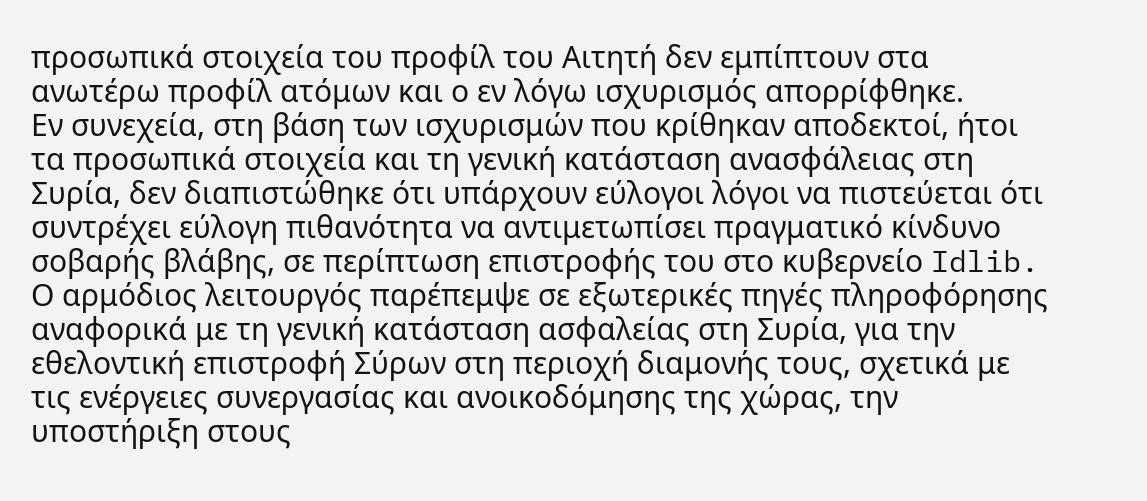προσωπικά στοιχεία του προφίλ του Αιτητή δεν εμπίπτουν στα ανωτέρω προφίλ ατόμων και ο εν λόγω ισχυρισμός απορρίφθηκε.
Εν συνεχεία, στη βάση των ισχυρισμών που κρίθηκαν αποδεκτοί, ήτοι τα προσωπικά στοιχεία και τη γενική κατάσταση ανασφάλειας στη Συρία, δεν διαπιστώθηκε ότι υπάρχουν εύλογοι λόγοι να πιστεύεται ότι συντρέχει εύλογη πιθανότητα να αντιμετωπίσει πραγματικό κίνδυνο σοβαρής βλάβης, σε περίπτωση επιστροφής του στο κυβερνείο Idlib. Ο αρμόδιος λειτουργός παρέπεμψε σε εξωτερικές πηγές πληροφόρησης αναφορικά με τη γενική κατάσταση ασφαλείας στη Συρία, για την εθελοντική επιστροφή Σύρων στη περιοχή διαμονής τους, σχετικά με τις ενέργειες συνεργασίας και ανοικοδόμησης της χώρας, την υποστήριξη στους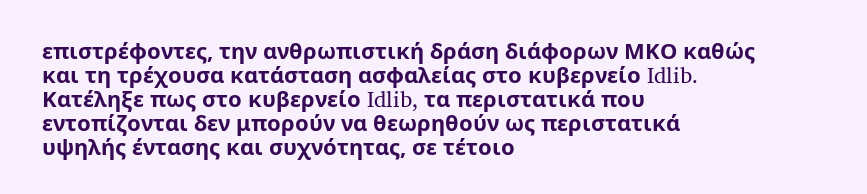επιστρέφοντες, την ανθρωπιστική δράση διάφορων ΜΚΟ καθώς και τη τρέχουσα κατάσταση ασφαλείας στο κυβερνείο Idlib. Κατέληξε πως στο κυβερνείο Idlib, τα περιστατικά που εντοπίζονται δεν μπορούν να θεωρηθούν ως περιστατικά υψηλής έντασης και συχνότητας, σε τέτοιο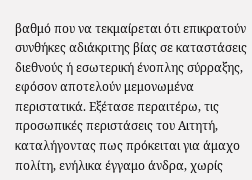βαθμό που να τεκμαίρεται ότι επικρατούν συνθήκες αδιάκριτης βίας σε καταστάσεις διεθνούς ή εσωτερική ένοπλης σύρραξης, εφόσον αποτελούν μεμονωμένα περιστατικά. Εξέτασε περαιτέρω, τις προσωπικές περιστάσεις του Αιτητή, καταλήγοντας πως πρόκειται για άμαχο πολίτη, ενήλικα έγγαμο άνδρα, χωρίς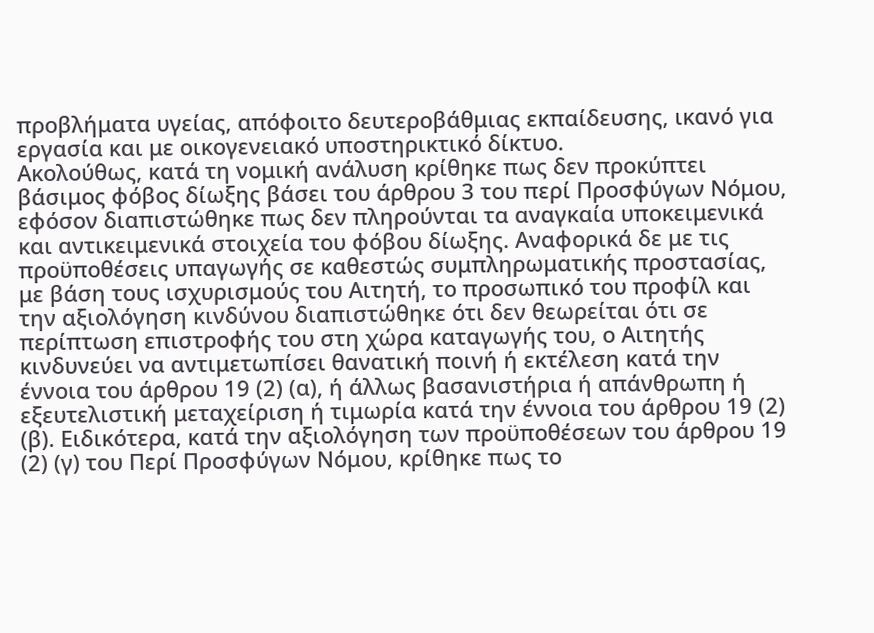προβλήματα υγείας, απόφοιτο δευτεροβάθμιας εκπαίδευσης, ικανό για εργασία και με οικογενειακό υποστηρικτικό δίκτυο.
Ακολούθως, κατά τη νομική ανάλυση κρίθηκε πως δεν προκύπτει βάσιμος φόβος δίωξης βάσει του άρθρου 3 του περί Προσφύγων Νόμου, εφόσον διαπιστώθηκε πως δεν πληρούνται τα αναγκαία υποκειμενικά και αντικειμενικά στοιχεία του φόβου δίωξης. Αναφορικά δε με τις προϋποθέσεις υπαγωγής σε καθεστώς συμπληρωματικής προστασίας, με βάση τους ισχυρισμούς του Αιτητή, το προσωπικό του προφίλ και την αξιολόγηση κινδύνου διαπιστώθηκε ότι δεν θεωρείται ότι σε περίπτωση επιστροφής του στη χώρα καταγωγής του, ο Αιτητής κινδυνεύει να αντιμετωπίσει θανατική ποινή ή εκτέλεση κατά την έννοια του άρθρου 19 (2) (α), ή άλλως βασανιστήρια ή απάνθρωπη ή εξευτελιστική μεταχείριση ή τιμωρία κατά την έννοια του άρθρου 19 (2) (β). Ειδικότερα, κατά την αξιολόγηση των προϋποθέσεων του άρθρου 19 (2) (γ) του Περί Προσφύγων Νόμου, κρίθηκε πως το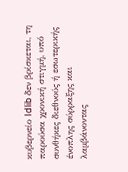κυβερνείο Idlib δεν βρίσκεται, τη παρούσα χρονική στιγμή, υπό συνθήκες διεθνούς ή εσωτερικής ένοπλης σύρραξης και λαμβάνοντας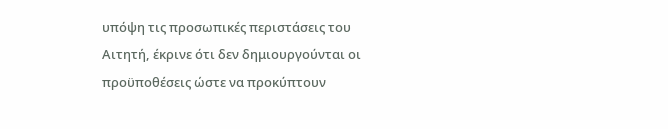υπόψη τις προσωπικές περιστάσεις του Αιτητή, έκρινε ότι δεν δημιουργούνται οι προϋποθέσεις ώστε να προκύπτουν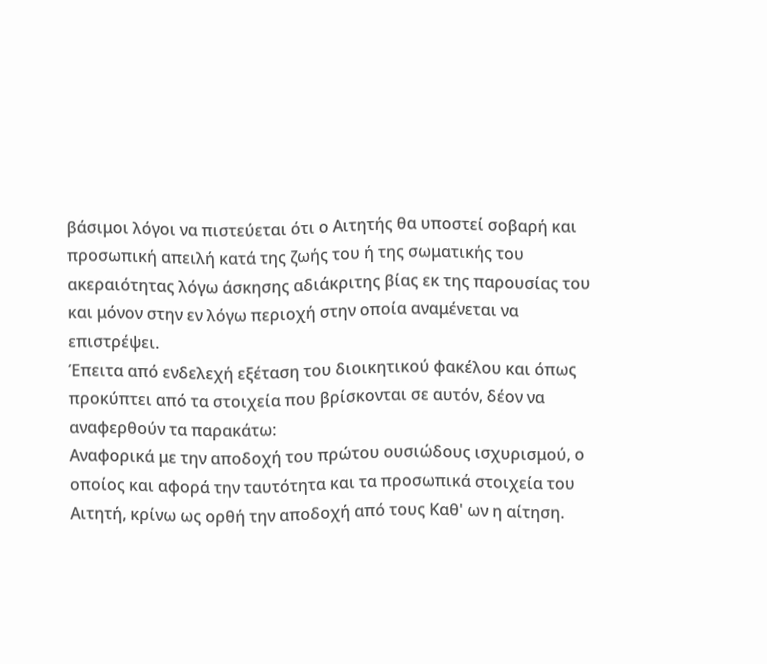βάσιμοι λόγοι να πιστεύεται ότι ο Αιτητής θα υποστεί σοβαρή και προσωπική απειλή κατά της ζωής του ή της σωματικής του ακεραιότητας λόγω άσκησης αδιάκριτης βίας εκ της παρουσίας του και μόνον στην εν λόγω περιοχή στην οποία αναμένεται να επιστρέψει.
Έπειτα από ενδελεχή εξέταση του διοικητικού φακέλου και όπως προκύπτει από τα στοιχεία που βρίσκονται σε αυτόν, δέον να αναφερθούν τα παρακάτω:
Αναφορικά με την αποδοχή του πρώτου ουσιώδους ισχυρισμού, ο οποίος και αφορά την ταυτότητα και τα προσωπικά στοιχεία τoυ Αιτητή, κρίνω ως ορθή την αποδοχή από τους Καθ' ων η αίτηση.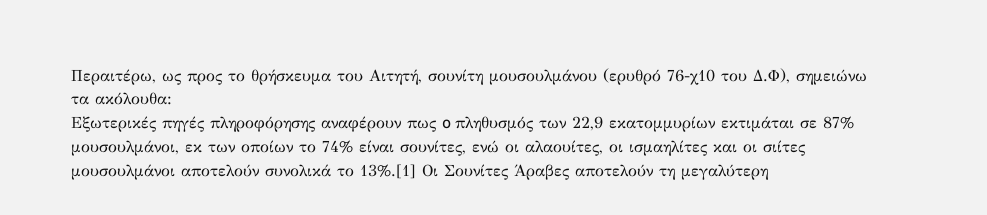Περαιτέρω, ως προς το θρήσκευμα του Αιτητή, σουνίτη μουσουλμάνου (ερυθρό 76-χ10 του Δ.Φ), σημειώνω τα ακόλουθα:
Εξωτερικές πηγές πληροφόρησης αναφέρουν πως o πληθυσμός των 22,9 εκατομμυρίων εκτιμάται σε 87% μουσουλμάνοι, εκ των οποίων το 74% είναι σουνίτες, ενώ οι αλαουίτες, οι ισμαηλίτες και οι σιίτες μουσουλμάνοι αποτελούν συνολικά το 13%.[1] Oι Σουνίτες Άραβες αποτελούν τη μεγαλύτερη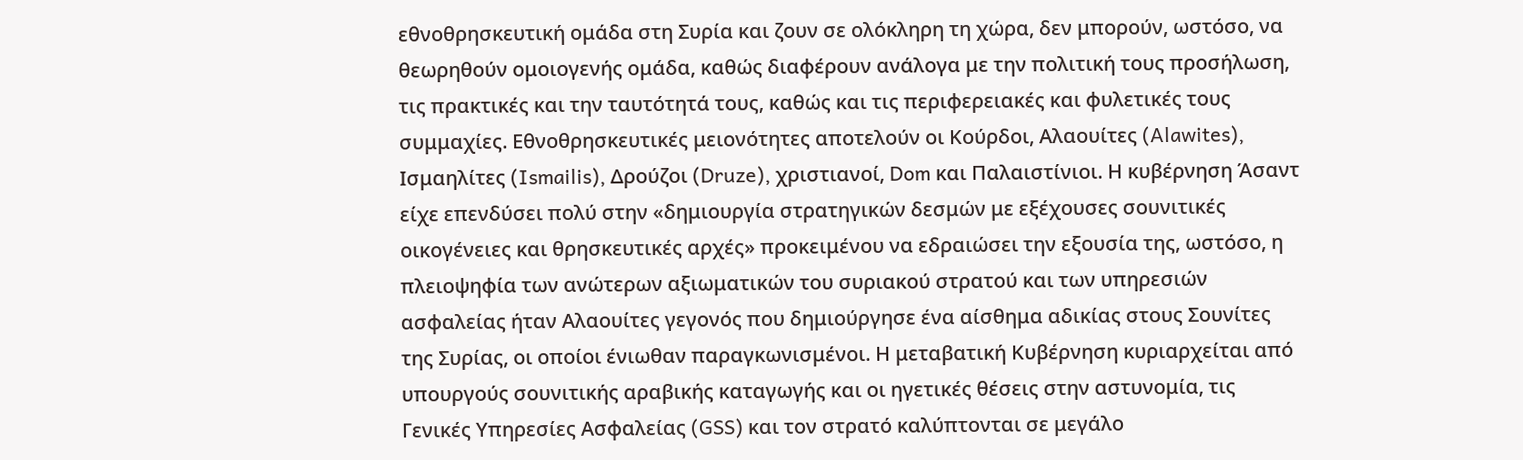εθνοθρησκευτική ομάδα στη Συρία και ζουν σε ολόκληρη τη χώρα, δεν μπορούν, ωστόσο, να θεωρηθούν ομοιογενής ομάδα, καθώς διαφέρουν ανάλογα με την πολιτική τους προσήλωση, τις πρακτικές και την ταυτότητά τους, καθώς και τις περιφερειακές και φυλετικές τους συμμαχίες. Εθνοθρησκευτικές μειονότητες αποτελούν οι Κούρδοι, Αλαουίτες (Alawites), Ισμαηλίτες (Ismailis), Δρούζοι (Druze), χριστιανοί, Dom και Παλαιστίνιοι. Η κυβέρνηση Άσαντ είχε επενδύσει πολύ στην «δημιουργία στρατηγικών δεσμών με εξέχουσες σουνιτικές οικογένειες και θρησκευτικές αρχές» προκειμένου να εδραιώσει την εξουσία της, ωστόσο, η πλειοψηφία των ανώτερων αξιωματικών του συριακού στρατού και των υπηρεσιών ασφαλείας ήταν Αλαουίτες γεγονός που δημιούργησε ένα αίσθημα αδικίας στους Σουνίτες της Συρίας, οι οποίοι ένιωθαν παραγκωνισμένοι. Η μεταβατική Κυβέρνηση κυριαρχείται από υπουργούς σουνιτικής αραβικής καταγωγής και οι ηγετικές θέσεις στην αστυνομία, τις Γενικές Υπηρεσίες Ασφαλείας (GSS) και τον στρατό καλύπτονται σε μεγάλο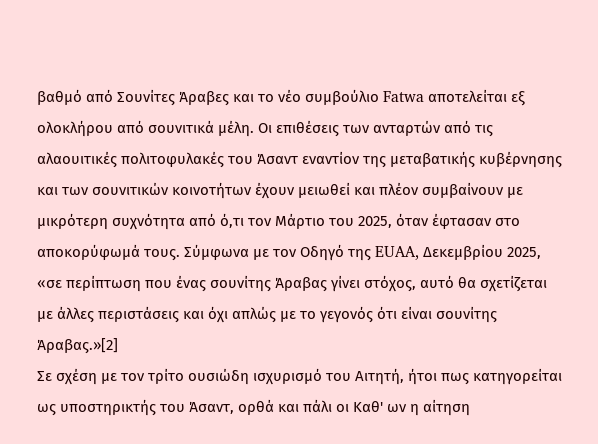βαθμό από Σουνίτες Άραβες και το νέο συμβούλιο Fatwa αποτελείται εξ ολοκλήρου από σουνιτικά μέλη. Οι επιθέσεις των ανταρτών από τις αλαουιτικές πολιτοφυλακές του Άσαντ εναντίον της μεταβατικής κυβέρνησης και των σουνιτικών κοινοτήτων έχουν μειωθεί και πλέον συμβαίνουν με μικρότερη συχνότητα από ό,τι τον Μάρτιο του 2025, όταν έφτασαν στο αποκορύφωμά τους. Σύμφωνα με τον Οδηγό της EUAA, Δεκεμβρίου 2025, «σε περίπτωση που ένας σουνίτης Άραβας γίνει στόχος, αυτό θα σχετίζεται με άλλες περιστάσεις και όχι απλώς με το γεγονός ότι είναι σουνίτης Άραβας.»[2]
Σε σχέση με τον τρίτο ουσιώδη ισχυρισμό του Αιτητή, ήτοι πως κατηγορείται ως υποστηρικτής του Άσαντ, ορθά και πάλι οι Καθ' ων η αίτηση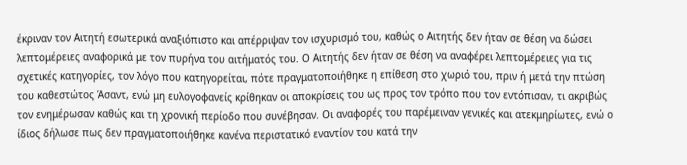έκριναν τον Αιτητή εσωτερικά αναξιόπιστο και απέρριψαν τον ισχυρισμό του, καθώς ο Αιτητής δεν ήταν σε θέση να δώσει λεπτομέρειες αναφορικά με τον πυρήνα του αιτήματός του. Ο Αιτητής δεν ήταν σε θέση να αναφέρει λεπτομέρειες για τις σχετικές κατηγορίες, τον λόγο που κατηγορείται, πότε πραγματοποιήθηκε η επίθεση στο χωριό του, πριν ή μετά την πτώση του καθεστώτος Άσαντ, ενώ μη ευλογοφανείς κρίθηκαν οι αποκρίσεις του ως προς τον τρόπο που τον εντόπισαν, τι ακριβώς τον ενημέρωσαν καθώς και τη χρονική περίοδο που συνέβησαν. Οι αναφορές του παρέμειναν γενικές και ατεκμηρίωτες, ενώ ο ίδιος δήλωσε πως δεν πραγματοποιήθηκε κανένα περιστατικό εναντίον του κατά την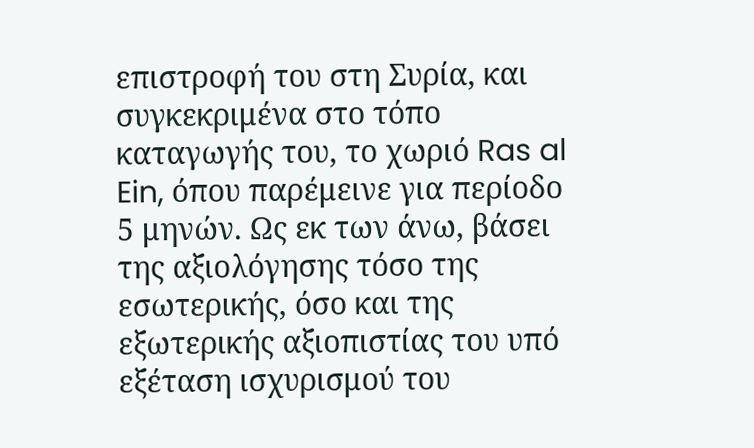επιστροφή του στη Συρία, και συγκεκριμένα στο τόπο καταγωγής του, το χωριό Ras al Ein, όπου παρέμεινε για περίοδο 5 μηνών. Ως εκ των άνω, βάσει της αξιολόγησης τόσο της εσωτερικής, όσο και της εξωτερικής αξιοπιστίας του υπό εξέταση ισχυρισμού του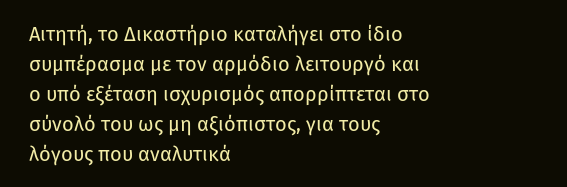Αιτητή, το Δικαστήριο καταλήγει στο ίδιο συμπέρασμα με τον αρμόδιο λειτουργό και ο υπό εξέταση ισχυρισμός απορρίπτεται στο σύνολό του ως μη αξιόπιστος, για τους λόγους που αναλυτικά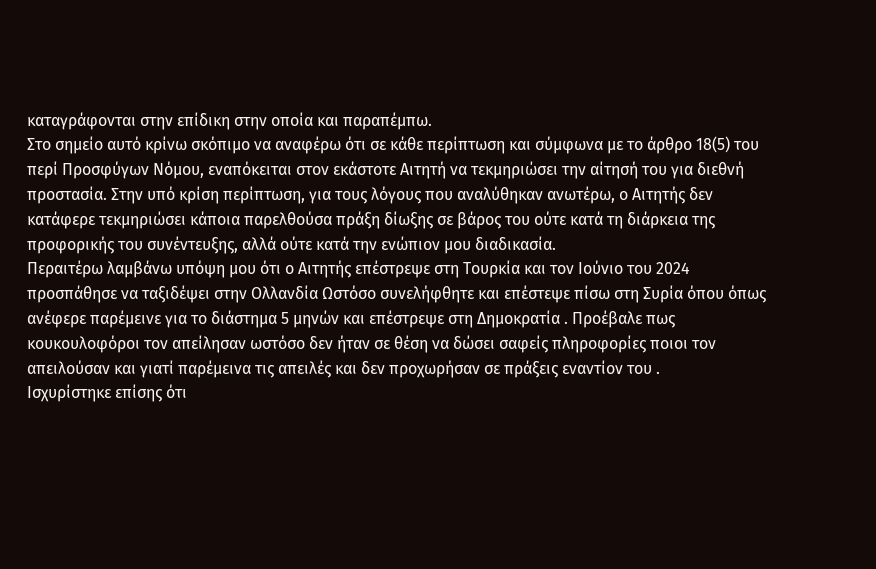καταγράφονται στην επίδικη στην οποία και παραπέμπω.
Στο σημείο αυτό κρίνω σκόπιμο να αναφέρω ότι σε κάθε περίπτωση και σύμφωνα με το άρθρο 18(5) του περί Προσφύγων Νόμου, εναπόκειται στον εκάστοτε Αιτητή να τεκμηριώσει την αίτησή του για διεθνή προστασία. Στην υπό κρίση περίπτωση, για τους λόγους που αναλύθηκαν ανωτέρω, ο Αιτητής δεν κατάφερε τεκμηριώσει κάποια παρελθούσα πράξη δίωξης σε βάρος του ούτε κατά τη διάρκεια της προφορικής του συνέντευξης, αλλά ούτε κατά την ενώπιον μου διαδικασία.
Περαιτέρω λαμβάνω υπόψη μου ότι ο Αιτητής επέστρεψε στη Τουρκία και τον Ιούνιο του 2024 προσπάθησε να ταξιδέψει στην Ολλανδία Ωστόσο συνελήφθητε και επέστεψε πίσω στη Συρία όπου όπως ανέφερε παρέμεινε για το διάστημα 5 μηνών και επέστρεψε στη Δημοκρατία . Προέβαλε πως κουκουλοφόροι τον απείλησαν ωστόσο δεν ήταν σε θέση να δώσει σαφείς πληροφορίες ποιοι τον απειλούσαν και γιατί παρέμεινα τις απειλές και δεν προχωρήσαν σε πράξεις εναντίον του .
Ισχυρίστηκε επίσης ότι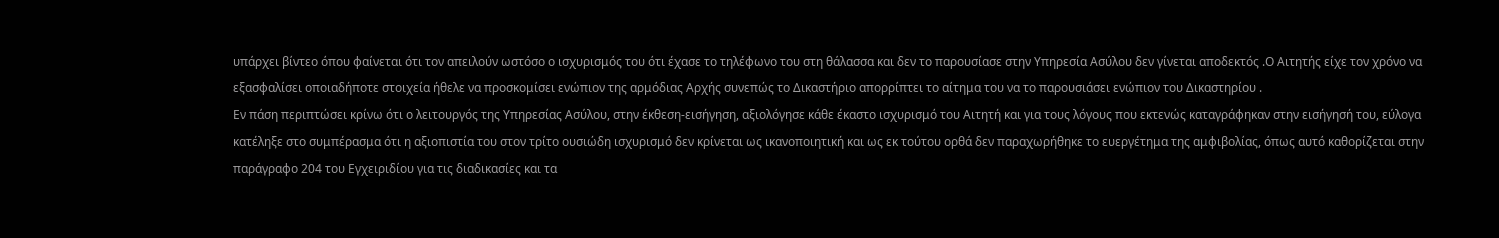υπάρχει βίντεο όπου φαίνεται ότι τον απειλούν ωστόσο ο ισχυρισμός του ότι έχασε το τηλέφωνο του στη θάλασσα και δεν το παρουσίασε στην Υπηρεσία Ασύλου δεν γίνεται αποδεκτός .Ο Αιτητής είχε τον χρόνο να εξασφαλίσει οποιαδήποτε στοιχεία ήθελε να προσκομίσει ενώπιον της αρμόδιας Αρχής συνεπώς το Δικαστήριο απορρίπτει το αίτημα του να το παρουσιάσει ενώπιον του Δικαστηρίου .
Εν πάση περιπτώσει κρίνω ότι ο λειτουργός της Υπηρεσίας Ασύλου, στην έκθεση-εισήγηση, αξιολόγησε κάθε έκαστο ισχυρισμό του Αιτητή και για τους λόγους που εκτενώς καταγράφηκαν στην εισήγησή του, εύλογα κατέληξε στο συμπέρασμα ότι η αξιοπιστία του στον τρίτο ουσιώδη ισχυρισμό δεν κρίνεται ως ικανοποιητική και ως εκ τούτου ορθά δεν παραχωρήθηκε το ευεργέτημα της αμφιβολίας, όπως αυτό καθορίζεται στην παράγραφο 204 του Εγχειριδίου για τις διαδικασίες και τα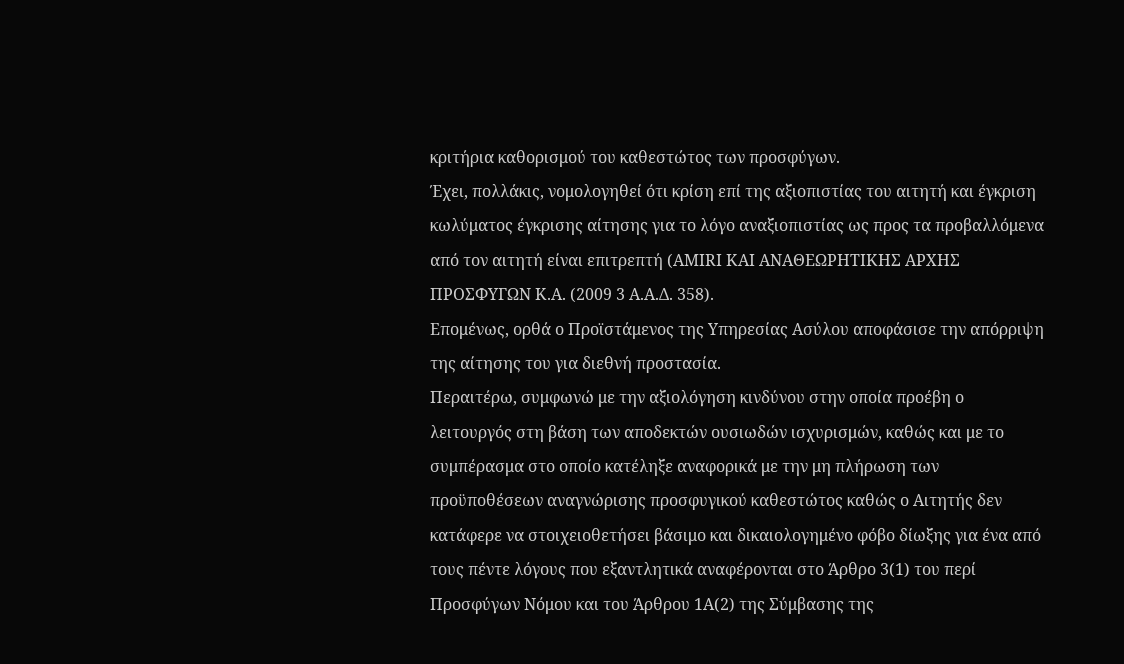κριτήρια καθορισμού του καθεστώτος των προσφύγων.
Έχει, πολλάκις, νομολογηθεί ότι κρίση επί της αξιοπιστίας του αιτητή και έγκριση κωλύματος έγκρισης αίτησης για το λόγο αναξιοπιστίας ως προς τα προβαλλόμενα από τον αιτητή είναι επιτρεπτή (AMIRI ΚΑΙ ΑΝΑΘΕΩΡΗΤΙΚΗΣ ΑΡΧΗΣ ΠΡΟΣΦΥΓΩΝ Κ.Α. (2009 3 Α.Α.Δ. 358).
Επομένως, ορθά ο Προϊστάμενος της Υπηρεσίας Ασύλου αποφάσισε την απόρριψη της αίτησης του για διεθνή προστασία.
Περαιτέρω, συμφωνώ με την αξιολόγηση κινδύνου στην οποία προέβη ο λειτουργός στη βάση των αποδεκτών ουσιωδών ισχυρισμών, καθώς και με το συμπέρασμα στο οποίο κατέληξε αναφορικά με την μη πλήρωση των προϋποθέσεων αναγνώρισης προσφυγικού καθεστώτος καθώς ο Αιτητής δεν κατάφερε να στοιχειοθετήσει βάσιμο και δικαιολογημένο φόβο δίωξης για ένα από τους πέντε λόγους που εξαντλητικά αναφέρονται στο Άρθρο 3(1) του περί Προσφύγων Νόμου και του Άρθρου 1Α(2) της Σύμβασης της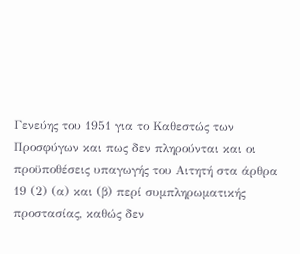Γενεύης του 1951 για το Καθεστώς των Προσφύγων και πως δεν πληρούνται και οι προϋποθέσεις υπαγωγής του Αιτητή στα άρθρα 19 (2) (α) και (β) περί συμπληρωματικής προστασίας, καθώς δεν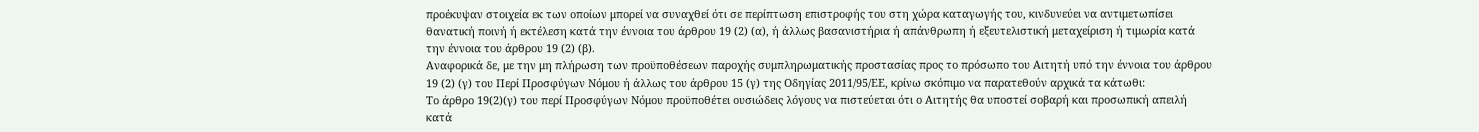προέκυψαν στοιχεία εκ των οποίων μπορεί να συναχθεί ότι σε περίπτωση επιστροφής του στη χώρα καταγωγής του, κινδυνεύει να αντιμετωπίσει θανατική ποινή ή εκτέλεση κατά την έννοια του άρθρου 19 (2) (α), ή άλλως βασανιστήρια ή απάνθρωπη ή εξευτελιστική μεταχείριση ή τιμωρία κατά την έννοια του άρθρου 19 (2) (β).
Αναφορικά δε, με την μη πλήρωση των προϋποθέσεων παροχής συμπληρωματικής προστασίας προς το πρόσωπο του Αιτητή υπό την έννοια του άρθρου 19 (2) (γ) του Περί Προσφύγων Νόμου ή άλλως του άρθρου 15 (γ) της Οδηγίας 2011/95/ΕΕ, κρίνω σκόπιμο να παρατεθούν αρχικά τα κάτωθι:
Το άρθρο 19(2)(γ) του περί Προσφύγων Νόμου προϋποθέτει ουσιώδεις λόγους να πιστεύεται ότι ο Αιτητής θα υποστεί σοβαρή και προσωπική απειλή κατά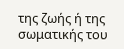της ζωής ή της σωματικής του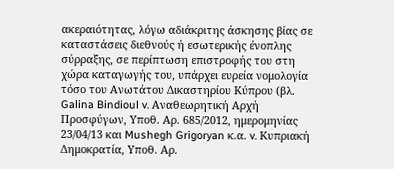ακεραιότητας, λόγω αδιάκριτης άσκησης βίας σε καταστάσεις διεθνούς ή εσωτερικής ένοπλης σύρραξης, σε περίπτωση επιστροφής του στη χώρα καταγωγής του, υπάρχει ευρεία νομολογία τόσο του Ανωτάτου Δικαστηρίου Κύπρου (βλ. Galina Bindioul v. Αναθεωρητική Αρχή Προσφύγων, Υποθ. Αρ. 685/2012, ημερομηνίας 23/04/13 και Mushegh Grigoryan κ.α. v. Κυπριακή Δημοκρατία, Υποθ. Αρ.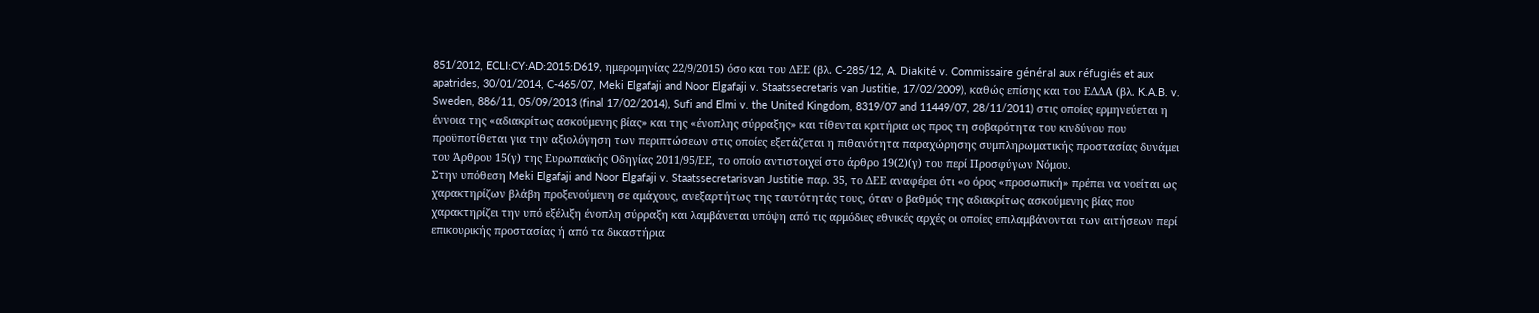851/2012, ECLI:CY:AD:2015:D619, ημερομηνίας 22/9/2015) όσο και του ΔΕΕ (βλ. C-285/12, A. Diakité v. Commissaire général aux réfugiés et aux apatrides, 30/01/2014, C-465/07, Meki Elgafaji and Noor Elgafaji v. Staatssecretaris van Justitie, 17/02/2009), καθώς επίσης και του ΕΔΔΑ (βλ. K.A.B. v. Sweden, 886/11, 05/09/2013 (final 17/02/2014), Sufi and Elmi v. the United Kingdom, 8319/07 and 11449/07, 28/11/2011) στις οποίες ερμηνεύεται η έννοια της «αδιακρίτως ασκούμενης βίας» και της «ένοπλης σύρραξης» και τίθενται κριτήρια ως προς τη σοβαρότητα του κινδύνου που προϋποτίθεται για την αξιολόγηση των περιπτώσεων στις οποίες εξετάζεται η πιθανότητα παραχώρησης συμπληρωματικής προστασίας δυνάμει του Άρθρου 15(γ) της Ευρωπαϊκής Οδηγίας 2011/95/ΕΕ, το οποίο αντιστοιχεί στο άρθρο 19(2)(γ) του περί Προσφύγων Νόμου.
Στην υπόθεση Meki Elgafaji and Noor Elgafaji v. Staatssecretarisvan Justitie παρ. 35, το ΔΕΕ αναφέρει ότι «ο όρος «προσωπική» πρέπει να νοείται ως χαρακτηρίζων βλάβη προξενούμενη σε αμάχους, ανεξαρτήτως της ταυτότητάς τους, όταν ο βαθμός της αδιακρίτως ασκούμενης βίας που χαρακτηρίζει την υπό εξέλιξη ένοπλη σύρραξη και λαμβάνεται υπόψη από τις αρμόδιες εθνικές αρχές οι οποίες επιλαμβάνονται των αιτήσεων περί επικουρικής προστασίας ή από τα δικαστήρια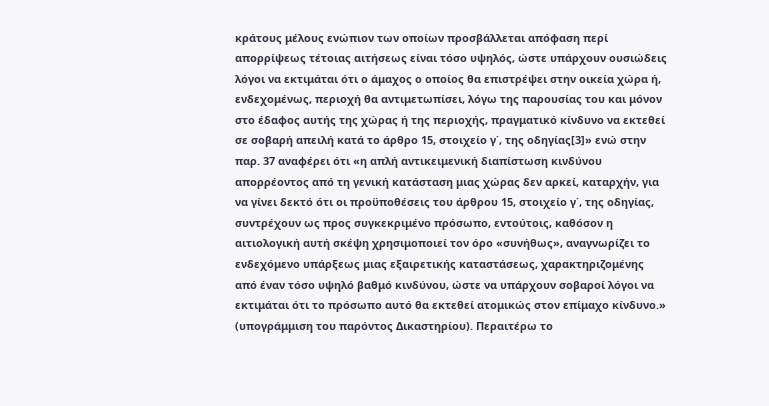κράτους μέλους ενώπιον των οποίων προσβάλλεται απόφαση περί απορρίψεως τέτοιας αιτήσεως είναι τόσο υψηλός, ώστε υπάρχουν ουσιώδεις λόγοι να εκτιμάται ότι ο άμαχος ο οποίος θα επιστρέψει στην οικεία χώρα ή, ενδεχομένως, περιοχή θα αντιμετωπίσει, λόγω της παρουσίας του και μόνον στο έδαφος αυτής της χώρας ή της περιοχής, πραγματικό κίνδυνο να εκτεθεί σε σοβαρή απειλή κατά το άρθρο 15, στοιχείο γ΄, της οδηγίας[3]» ενώ στην παρ. 37 αναφέρει ότι «η απλή αντικειμενική διαπίστωση κινδύνου απορρέοντος από τη γενική κατάσταση μιας χώρας δεν αρκεί, καταρχήν, για να γίνει δεκτό ότι οι προϋποθέσεις του άρθρου 15, στοιχείο γ΄, της οδηγίας, συντρέχουν ως προς συγκεκριμένο πρόσωπο, εντούτοις, καθόσον η αιτιολογική αυτή σκέψη χρησιμοποιεί τον όρο «συνήθως», αναγνωρίζει το ενδεχόμενο υπάρξεως μιας εξαιρετικής καταστάσεως, χαρακτηριζομένης από έναν τόσο υψηλό βαθμό κινδύνου, ώστε να υπάρχουν σοβαροί λόγοι να εκτιμάται ότι το πρόσωπο αυτό θα εκτεθεί ατομικώς στον επίμαχο κίνδυνο.» (υπογράμμιση του παρόντος Δικαστηρίου). Περαιτέρω το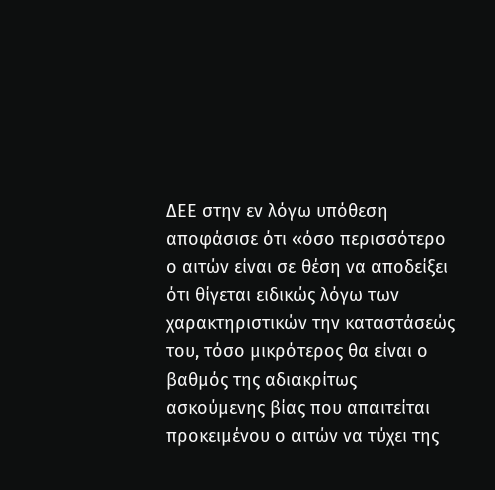ΔΕΕ στην εν λόγω υπόθεση αποφάσισε ότι «όσο περισσότερο ο αιτών είναι σε θέση να αποδείξει ότι θίγεται ειδικώς λόγω των χαρακτηριστικών την καταστάσεώς του, τόσο μικρότερος θα είναι ο βαθμός της αδιακρίτως ασκούμενης βίας που απαιτείται προκειμένου ο αιτών να τύχει της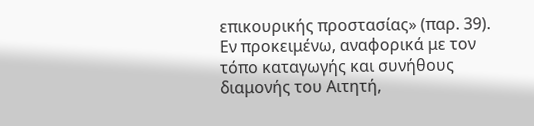επικουρικής προστασίας» (παρ. 39).
Εν προκειμένω, αναφορικά με τον τόπο καταγωγής και συνήθους διαμονής του Αιτητή,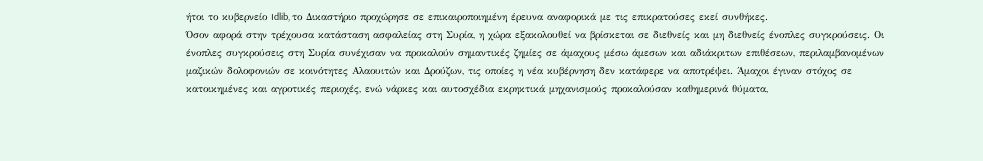ήτοι το κυβερνείο Idlib, το Δικαστήριο προχώρησε σε επικαιροποιημένη έρευνα αναφορικά με τις επικρατούσες εκεί συνθήκες.
Όσον αφορά στην τρέχουσα κατάσταση ασφαλείας στη Συρία, η χώρα εξακολουθεί να βρίσκεται σε διεθνείς και μη διεθνείς ένοπλες συγκρούσεις. Οι ένοπλες συγκρούσεις στη Συρία συνέχισαν να προκαλούν σημαντικές ζημίες σε άμαχους μέσω άμεσων και αδιάκριτων επιθέσεων, περιλαμβανομένων μαζικών δολοφονιών σε κοινότητες Αλαουιτών και Δρούζων, τις οποίες η νέα κυβέρνηση δεν κατάφερε να αποτρέψει. Άμαχοι έγιναν στόχος σε κατοικημένες και αγροτικές περιοχές, ενώ νάρκες και αυτοσχέδια εκρηκτικά μηχανισμούς προκαλούσαν καθημερινά θύματα,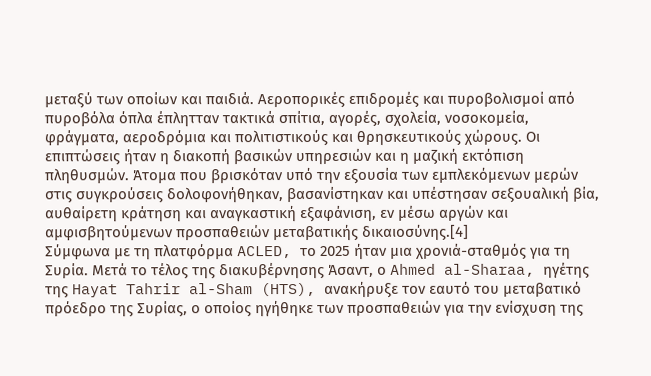μεταξύ των οποίων και παιδιά. Αεροπορικές επιδρομές και πυροβολισμοί από πυροβόλα όπλα έπλητταν τακτικά σπίτια, αγορές, σχολεία, νοσοκομεία, φράγματα, αεροδρόμια και πολιτιστικούς και θρησκευτικούς χώρους. Οι επιπτώσεις ήταν η διακοπή βασικών υπηρεσιών και η μαζική εκτόπιση πληθυσμών. Άτομα που βρισκόταν υπό την εξουσία των εμπλεκόμενων μερών στις συγκρούσεις δολοφονήθηκαν, βασανίστηκαν και υπέστησαν σεξουαλική βία, αυθαίρετη κράτηση και αναγκαστική εξαφάνιση, εν μέσω αργών και αμφισβητούμενων προσπαθειών μεταβατικής δικαιοσύνης.[4]
Σύμφωνα με τη πλατφόρμα ACLED, το 2025 ήταν μια χρονιά-σταθμός για τη Συρία. Μετά το τέλος της διακυβέρνησης Άσαντ, ο Ahmed al-Sharaa, ηγέτης της Hayat Tahrir al-Sham (HTS), ανακήρυξε τον εαυτό του μεταβατικό πρόεδρο της Συρίας, ο οποίος ηγήθηκε των προσπαθειών για την ενίσχυση της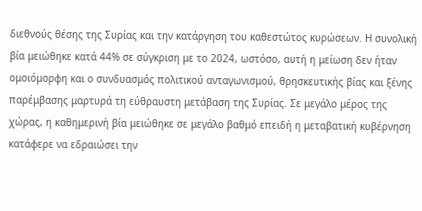διεθνούς θέσης της Συρίας και την κατάργηση του καθεστώτος κυρώσεων. Η συνολική βία μειώθηκε κατά 44% σε σύγκριση με το 2024, ωστόσο, αυτή η μείωση δεν ήταν ομοιόμορφη και ο συνδυασμός πολιτικού ανταγωνισμού, θρησκευτικής βίας και ξένης παρέμβασης μαρτυρά τη εύθραυστη μετάβαση της Συρίας. Σε μεγάλο μέρος της χώρας, η καθημερινή βία μειώθηκε σε μεγάλο βαθμό επειδή η μεταβατική κυβέρνηση κατάφερε να εδραιώσει την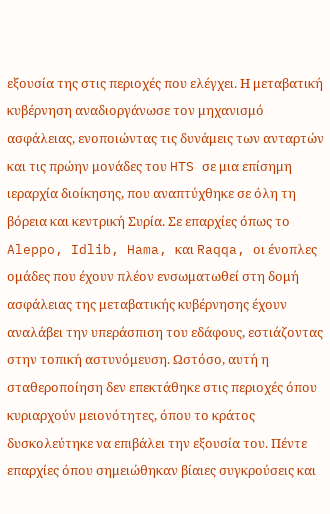εξουσία της στις περιοχές που ελέγχει. Η μεταβατική κυβέρνηση αναδιοργάνωσε τον μηχανισμό ασφάλειας, ενοποιώντας τις δυνάμεις των ανταρτών και τις πρώην μονάδες του HTS σε μια επίσημη ιεραρχία διοίκησης, που αναπτύχθηκε σε όλη τη βόρεια και κεντρική Συρία. Σε επαρχίες όπως το Aleppo, Idlib, Hama, και Raqqa, οι ένοπλες ομάδες που έχουν πλέον ενσωματωθεί στη δομή ασφάλειας της μεταβατικής κυβέρνησης έχουν αναλάβει την υπεράσπιση του εδάφους, εστιάζοντας στην τοπική αστυνόμευση. Ωστόσο, αυτή η σταθεροποίηση δεν επεκτάθηκε στις περιοχές όπου κυριαρχούν μειονότητες, όπου το κράτος δυσκολεύτηκε να επιβάλει την εξουσία του. Πέντε επαρχίες όπου σημειώθηκαν βίαιες συγκρούσεις και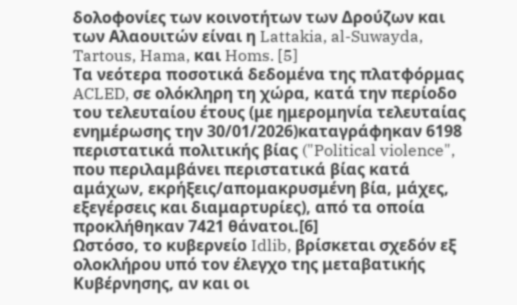δολοφονίες των κοινοτήτων των Δρούζων και των Αλαουιτών είναι η Lattakia, al-Suwayda, Tartous, Hama, και Homs. [5]
Τα νεότερα ποσοτικά δεδομένα της πλατφόρμας ACLED, σε ολόκληρη τη χώρα, κατά την περίοδο του τελευταίου έτους (με ημερομηνία τελευταίας ενημέρωσης την 30/01/2026)καταγράφηκαν 6198 περιστατικά πολιτικής βίας ("Political violence", που περιλαμβάνει περιστατικά βίας κατά αμάχων, εκρήξεις/απομακρυσμένη βία, μάχες, εξεγέρσεις και διαμαρτυρίες), από τα οποία προκλήθηκαν 7421 θάνατοι.[6]
Ωστόσο, το κυβερνείο Idlib, βρίσκεται σχεδόν εξ ολοκλήρου υπό τον έλεγχο της μεταβατικής Κυβέρνησης, αν και οι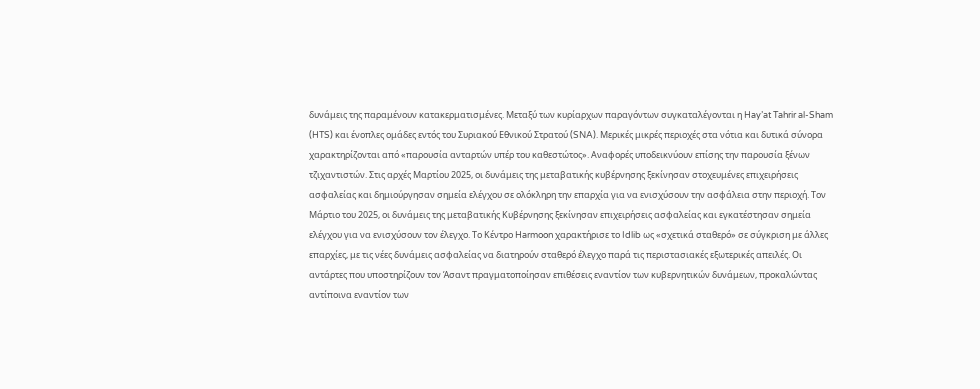δυνάμεις της παραμένουν κατακερματισμένες. Μεταξύ των κυρίαρχων παραγόντων συγκαταλέγονται η Hay’at Tahrir al-Sham (HTS) και ένοπλες ομάδες εντός του Συριακού Εθνικού Στρατού (SNA). Μερικές μικρές περιοχές στα νότια και δυτικά σύνορα χαρακτηρίζονται από «παρουσία ανταρτών υπέρ του καθεστώτος». Αναφορές υποδεικνύουν επίσης την παρουσία ξένων τζιχαντιστών. Στις αρχές Μαρτίου 2025, οι δυνάμεις της μεταβατικής κυβέρνησης ξεκίνησαν στοχευμένες επιχειρήσεις ασφαλείας και δημιούργησαν σημεία ελέγχου σε ολόκληρη την επαρχία για να ενισχύσουν την ασφάλεια στην περιοχή. Τον Μάρτιο του 2025, οι δυνάμεις της μεταβατικής Κυβέρνησης ξεκίνησαν επιχειρήσεις ασφαλείας και εγκατέστησαν σημεία ελέγχου για να ενισχύσουν τον έλεγχο. Το Κέντρο Harmoon χαρακτήρισε το Idlib ως «σχετικά σταθερό» σε σύγκριση με άλλες επαρχίες, με τις νέες δυνάμεις ασφαλείας να διατηρούν σταθερό έλεγχο παρά τις περιστασιακές εξωτερικές απειλές. Οι αντάρτες που υποστηρίζουν τον Άσαντ πραγματοποίησαν επιθέσεις εναντίον των κυβερνητικών δυνάμεων, προκαλώντας αντίποινα εναντίον των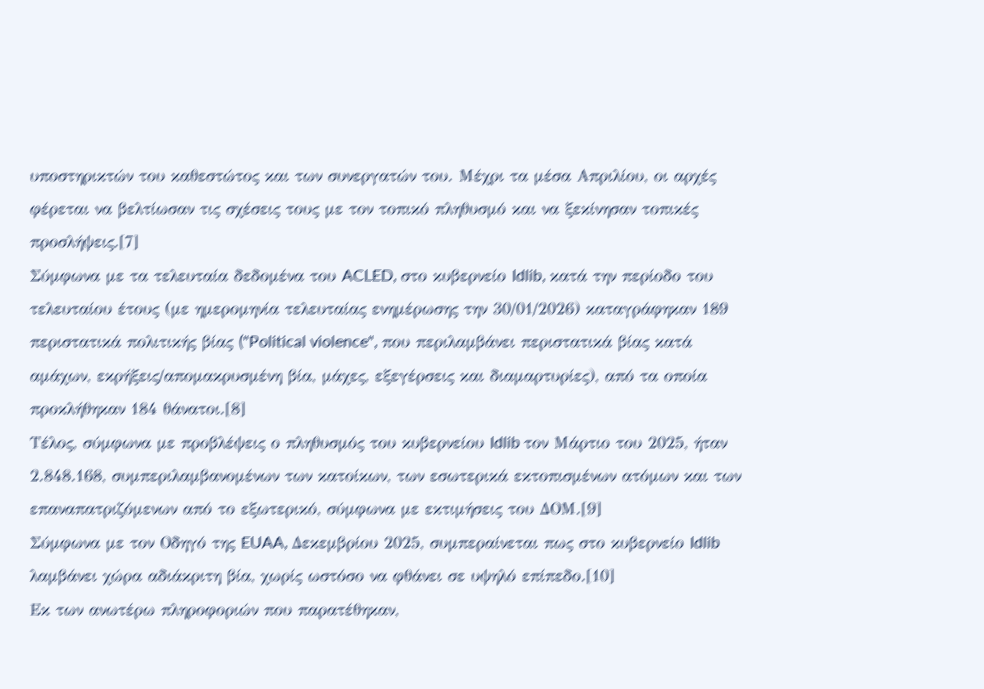υποστηρικτών του καθεστώτος και των συνεργατών του. Μέχρι τα μέσα Απριλίου, οι αρχές φέρεται να βελτίωσαν τις σχέσεις τους με τον τοπικό πληθυσμό και να ξεκίνησαν τοπικές προσλήψεις.[7]
Σύμφωνα με τα τελευταία δεδομένα του ACLED, στο κυβερνείο Idlib, κατά την περίοδο του τελευταίου έτους (με ημερομηνία τελευταίας ενημέρωσης την 30/01/2026) καταγράφηκαν 189 περιστατικά πολιτικής βίας ("Political violence", που περιλαμβάνει περιστατικά βίας κατά αμάχων, εκρήξεις/απομακρυσμένη βία, μάχες, εξεγέρσεις και διαμαρτυρίες), από τα οποία προκλήθηκαν 184 θάνατοι.[8]
Τέλος, σύμφωνα με προβλέψεις ο πληθυσμός του κυβερνείου Idlib τον Μάρτιο του 2025, ήταν 2.848.168, συμπεριλαμβανομένων των κατοίκων, των εσωτερικά εκτοπισμένων ατόμων και των επαναπατριζόμενων από το εξωτερικό, σύμφωνα με εκτιμήσεις του ΔΟΜ.[9]
Σύμφωνα με τον Οδηγό της EUAA, Δεκεμβρίου 2025, συμπεραίνεται πως στο κυβερνείο Idlib λαμβάνει χώρα αδιάκριτη βία, χωρίς ωστόσο να φθάνει σε υψηλό επίπεδο.[10]
Εκ των ανωτέρω πληροφοριών που παρατέθηκαν,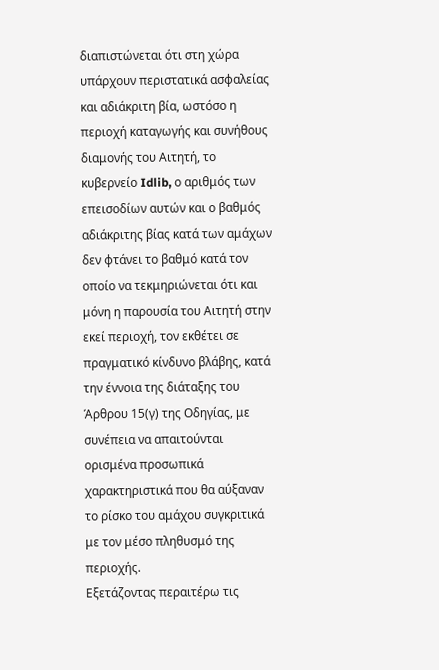διαπιστώνεται ότι στη χώρα υπάρχουν περιστατικά ασφαλείας και αδιάκριτη βία, ωστόσο η περιοχή καταγωγής και συνήθους διαμονής του Αιτητή, το κυβερνείο Idlib, ο αριθμός των επεισοδίων αυτών και ο βαθμός αδιάκριτης βίας κατά των αμάχων δεν φτάνει το βαθμό κατά τον οποίο να τεκμηριώνεται ότι και μόνη η παρουσία του Αιτητή στην εκεί περιοχή, τον εκθέτει σε πραγματικό κίνδυνο βλάβης, κατά την έννοια της διάταξης του Άρθρου 15(γ) της Οδηγίας, με συνέπεια να απαιτούνται ορισμένα προσωπικά χαρακτηριστικά που θα αύξαναν το ρίσκο του αμάχου συγκριτικά με τον μέσο πληθυσμό της περιοχής.
Εξετάζοντας περαιτέρω τις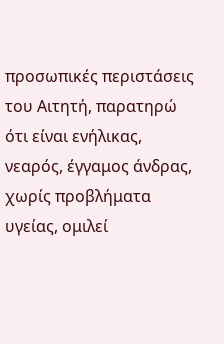προσωπικές περιστάσεις του Αιτητή, παρατηρώ ότι είναι ενήλικας, νεαρός, έγγαμος άνδρας, χωρίς προβλήματα υγείας, ομιλεί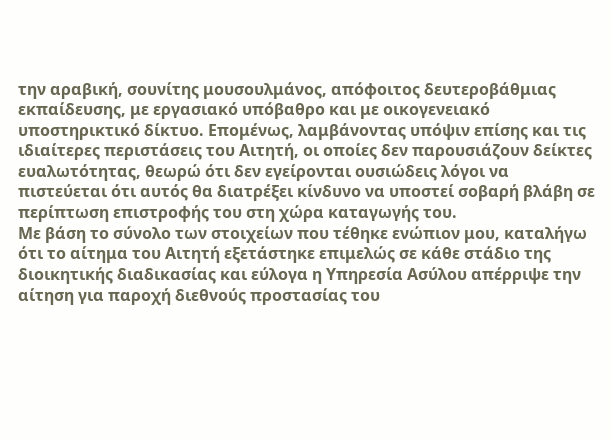την αραβική, σουνίτης μουσουλμάνος, απόφοιτος δευτεροβάθμιας εκπαίδευσης, με εργασιακό υπόβαθρο και με οικογενειακό υποστηρικτικό δίκτυο. Επομένως, λαμβάνοντας υπόψιν επίσης και τις ιδιαίτερες περιστάσεις του Αιτητή, οι οποίες δεν παρουσιάζουν δείκτες ευαλωτότητας, θεωρώ ότι δεν εγείρονται ουσιώδεις λόγοι να πιστεύεται ότι αυτός θα διατρέξει κίνδυνο να υποστεί σοβαρή βλάβη σε περίπτωση επιστροφής του στη χώρα καταγωγής του.
Με βάση το σύνολο των στοιχείων που τέθηκε ενώπιον μου, καταλήγω ότι το αίτημα του Αιτητή εξετάστηκε επιμελώς σε κάθε στάδιο της διοικητικής διαδικασίας και εύλογα η Υπηρεσία Ασύλου απέρριψε την αίτηση για παροχή διεθνούς προστασίας του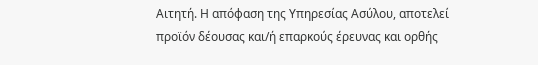Αιτητή. Η απόφαση της Υπηρεσίας Ασύλου, αποτελεί προϊόν δέουσας και/ή επαρκούς έρευνας και ορθής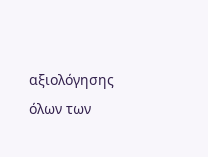αξιολόγησης όλων των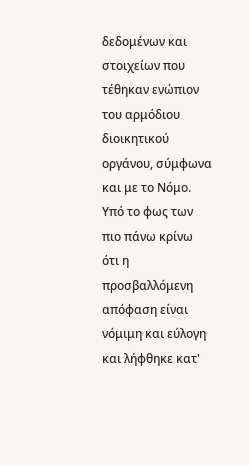δεδομένων και στοιχείων που τέθηκαν ενώπιον του αρμόδιου διοικητικού οργάνου, σύμφωνα και με το Νόμο.
Υπό το φως των πιο πάνω κρίνω ότι η προσβαλλόμενη απόφαση είναι νόμιμη και εύλογη και λήφθηκε κατ'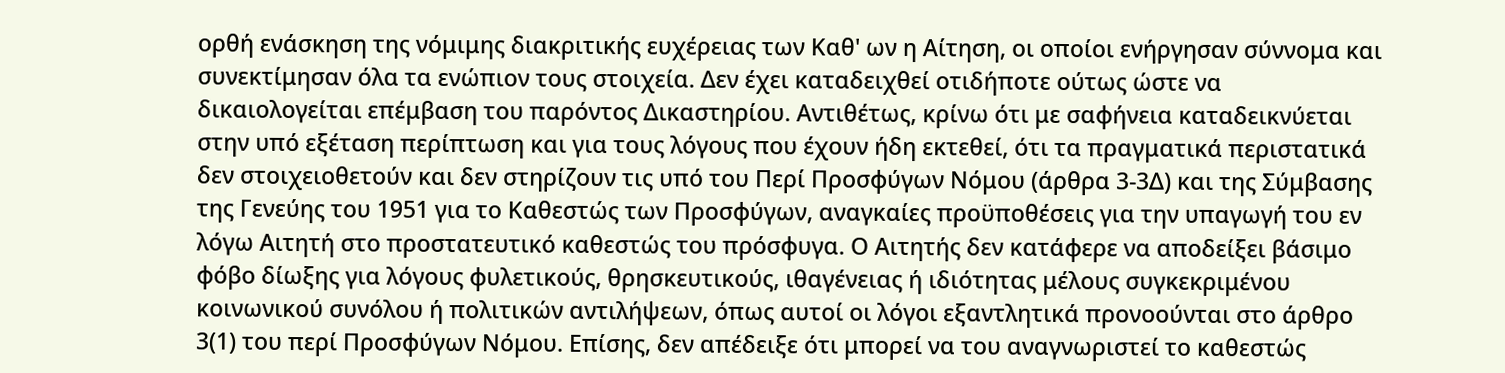ορθή ενάσκηση της νόμιμης διακριτικής ευχέρειας των Καθ' ων η Αίτηση, οι οποίοι ενήργησαν σύννομα και συνεκτίμησαν όλα τα ενώπιον τους στοιχεία. Δεν έχει καταδειχθεί οτιδήποτε ούτως ώστε να δικαιολογείται επέμβαση του παρόντος Δικαστηρίου. Αντιθέτως, κρίνω ότι με σαφήνεια καταδεικνύεται στην υπό εξέταση περίπτωση και για τους λόγους που έχουν ήδη εκτεθεί, ότι τα πραγματικά περιστατικά δεν στοιχειοθετούν και δεν στηρίζουν τις υπό του Περί Προσφύγων Νόμου (άρθρα 3-3Δ) και της Σύμβασης της Γενεύης του 1951 για το Καθεστώς των Προσφύγων, αναγκαίες προϋποθέσεις για την υπαγωγή του εν λόγω Αιτητή στο προστατευτικό καθεστώς του πρόσφυγα. Ο Αιτητής δεν κατάφερε να αποδείξει βάσιμο φόβο δίωξης για λόγους φυλετικούς, θρησκευτικούς, ιθαγένειας ή ιδιότητας μέλους συγκεκριμένου κοινωνικού συνόλου ή πολιτικών αντιλήψεων, όπως αυτοί οι λόγοι εξαντλητικά προνοούνται στο άρθρο 3(1) του περί Προσφύγων Νόμου. Επίσης, δεν απέδειξε ότι μπορεί να του αναγνωριστεί το καθεστώς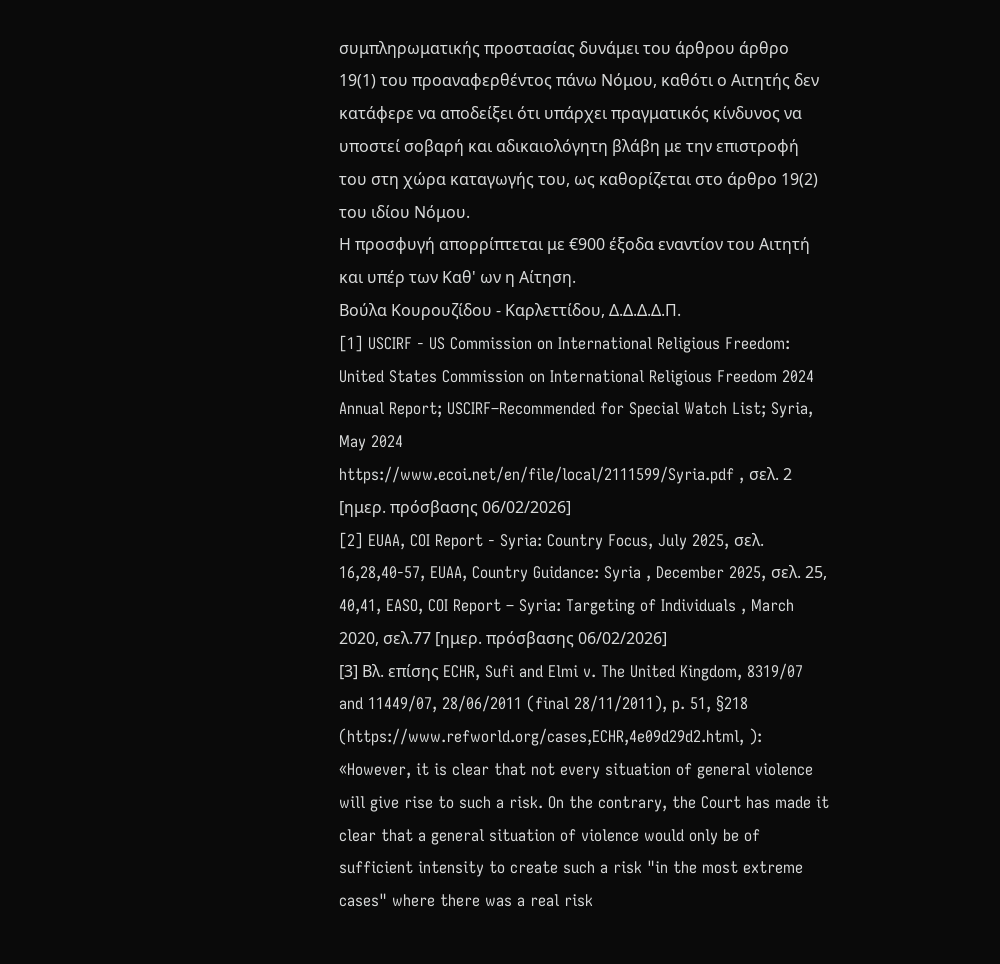συμπληρωματικής προστασίας δυνάμει του άρθρου άρθρο 19(1) του προαναφερθέντος πάνω Νόμου, καθότι ο Αιτητής δεν κατάφερε να αποδείξει ότι υπάρχει πραγματικός κίνδυνος να υποστεί σοβαρή και αδικαιολόγητη βλάβη με την επιστροφή του στη χώρα καταγωγής του, ως καθορίζεται στο άρθρο 19(2) του ιδίου Νόμου.
Η προσφυγή απορρίπτεται με €900 έξοδα εναντίον του Αιτητή και υπέρ των Καθ' ων η Αίτηση.
Βούλα Κουρουζίδου - Καρλεττίδου, Δ.Δ.Δ.Δ.Π.
[1] USCIRF - US Commission on International Religious Freedom: United States Commission on International Religious Freedom 2024 Annual Report; USCIRF–Recommended for Special Watch List; Syria, May 2024
https://www.ecoi.net/en/file/local/2111599/Syria.pdf , σελ. 2 [ημερ. πρόσβασης 06/02/2026]
[2] EUAA, COI Report - Syria: Country Focus, July 2025, σελ. 16,28,40-57, EUAA, Country Guidance: Syria , December 2025, σελ. 25, 40,41, EASO, COI Report – Syria: Targeting of Individuals , March 2020, σελ.77 [ημερ. πρόσβασης 06/02/2026]
[3] Βλ. επίσης ECHR, Sufi and Elmi v. The United Kingdom, 8319/07 and 11449/07, 28/06/2011 (final 28/11/2011), p. 51, §218 (https://www.refworld.org/cases,ECHR,4e09d29d2.html, ): «However, it is clear that not every situation of general violence will give rise to such a risk. On the contrary, the Court has made it clear that a general situation of violence would only be of sufficient intensity to create such a risk "in the most extreme cases" where there was a real risk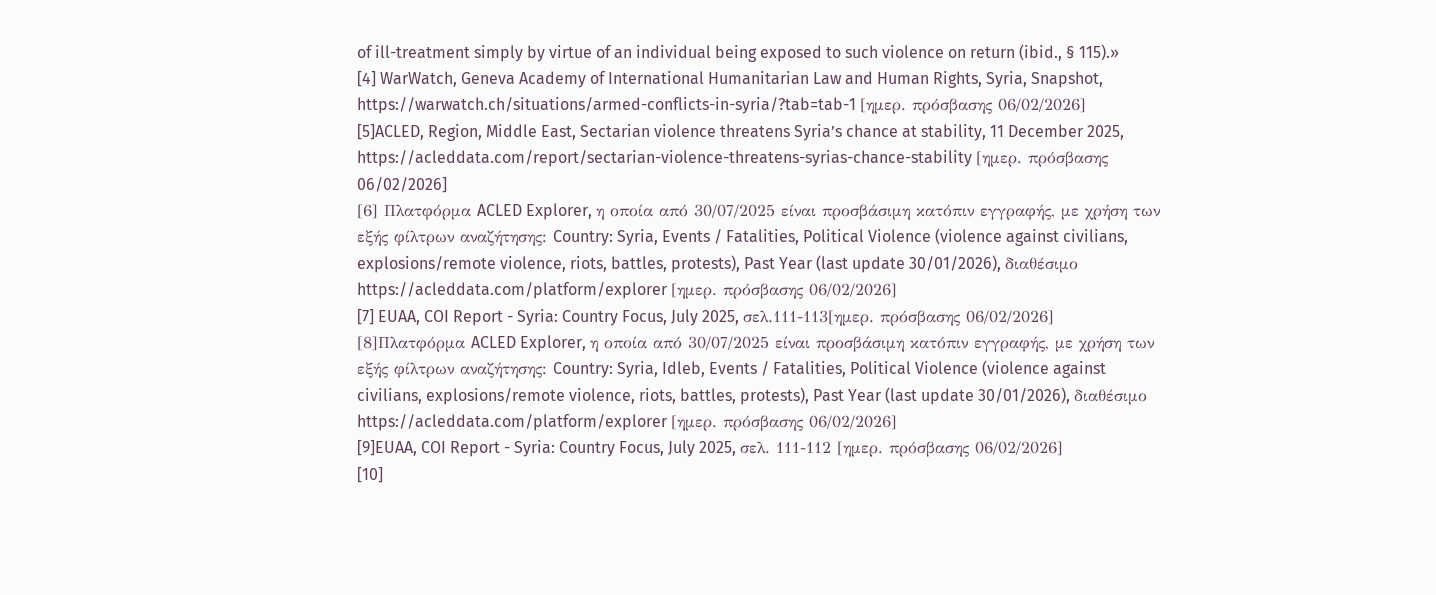of ill-treatment simply by virtue of an individual being exposed to such violence on return (ibid., § 115).»
[4] WarWatch, Geneva Academy of International Humanitarian Law and Human Rights, Syria, Snapshot, https://warwatch.ch/situations/armed-conflicts-in-syria/?tab=tab-1 [ημερ. πρόσβασης 06/02/2026]
[5]ACLED, Region, Middle East, Sectarian violence threatens Syria’s chance at stability, 11 December 2025,
https://acleddata.com/report/sectarian-violence-threatens-syrias-chance-stability [ημερ. πρόσβασης 06/02/2026]
[6] Πλατφόρμα ACLED Explorer, η οποία από 30/07/2025 είναι προσβάσιμη κατόπιν εγγραφής, με χρήση των εξής φίλτρων αναζήτησης: Country: Syria, Events / Fatalities, Political Violence (violence against civilians, explosions/remote violence, riots, battles, protests), Past Year (last update 30/01/2026), διαθέσιμο https://acleddata.com/platform/explorer [ημερ. πρόσβασης 06/02/2026]
[7] EUAA, COI Report - Syria: Country Focus, July 2025, σελ.111-113[ημερ. πρόσβασης 06/02/2026]
[8]Πλατφόρμα ACLED Explorer, η οποία από 30/07/2025 είναι προσβάσιμη κατόπιν εγγραφής, με χρήση των εξής φίλτρων αναζήτησης: Country: Syria, Idleb, Events / Fatalities, Political Violence (violence against civilians, explosions/remote violence, riots, battles, protests), Past Year (last update 30/01/2026), διαθέσιμο https://acleddata.com/platform/explorer [ημερ. πρόσβασης 06/02/2026]
[9]EUAA, COI Report - Syria: Country Focus, July 2025, σελ. 111-112 [ημερ. πρόσβασης 06/02/2026]
[10]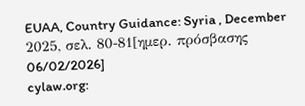EUAA, Country Guidance: Syria , December 2025, σελ. 80-81[ημερ. πρόσβασης 06/02/2026]
cylaw.org: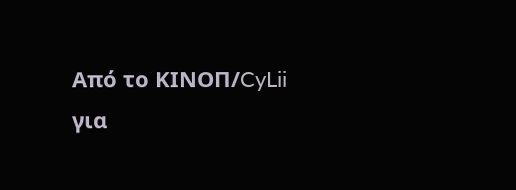Από το ΚΙΝOΠ/CyLii για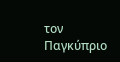τον Παγκύπριο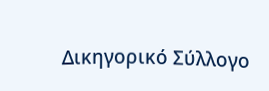Δικηγορικό Σύλλογο